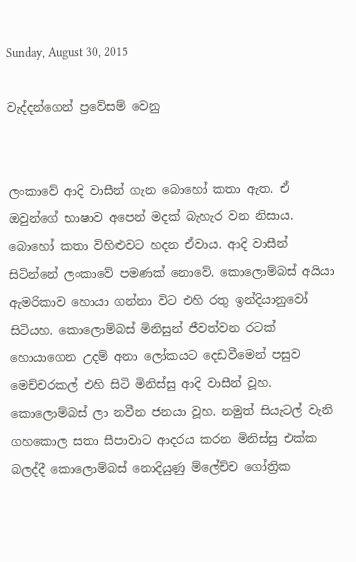Sunday, August 30, 2015

වැද්දන්ගෙන් ප්‍රවේසම් වෙනු


ලංකාවේ ආදි වාසීන් ගැන බොහෝ කතා ඇත. ඒ ඔවුන්ගේ භාෂාව අපෙන් මදක් බැහැර වන නිසාය. බොහෝ කතා විහිළුවට හදන ඒවාය. ආදි වාසීන් සිටින්නේ ලංකාවේ පමණක් නොවේ. කොලොම්බස් අයියා ඇමරිකාව හොයා ගන්නා විට එහි රතු ඉන්දියානුවෝ සිටියහ. කොලොම්බස් මිනිසුන් ජීවත්වන රටක් හොයාගෙන උදම් අනා ලෝකයට දෙඩවීමෙන් පසුව මෙච්චරකල් එහි සිටි මිනිස්සු ආදි වාසීන් වූහ. කොලොම්බස් ලා නවීන ජනයා වූහ. නමුත් සියැටල් වැනි ගහකොල සතා සීපාවාට ආදරය කරන මිනිස්සු එක්ක බලද්දී කොලොම්බස් නොදියුණු ම්ලේච්ච ගෝත්‍රික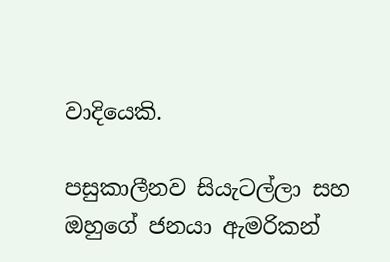වාදියෙකි.

පසුකාලීනව සියැටල්ලා සහ ඔහුගේ ජනයා ඇමරිකන්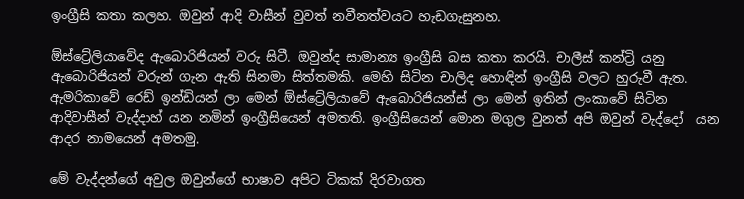ඉංග්‍රීසි කතා කලහ. ඔවුන් ආදි වාසීන් වුවත් නවීනත්වයට හැඩගැසුනහ.

ඕස්ට්‍රේලියාවේද ඇබොරිජියන් වරු සිටී. ඔවුන්ද සාමාන්‍ය ඉංග්‍රීසි බස කතා කරයි. චාලීස් කන්ට්‍රි යනු ඇබොරිජියන් වරුන් ගැන ඇති සිනමා සිත්තමකි. මෙහි සිටින චාලිද හොඳින් ඉංග්‍රීසි වලට හුරුවී ඇත.
ඇමරිකාවේ රෙඩ් ඉන්ඩියන් ලා මෙන් ඕස්ට්‍රේලියාවේ ඇබොරිජියන්ස් ලා මෙන් ඉතින් ලංකාවේ සිටින ආදිවාසීන් වැද්දාහ් යන නමින් ඉංග්‍රීසියෙන් අමතති. ඉංග්‍රීසියෙන් මොන මගුල වුනත් අපි ඔවුන් වැද්දෝ  යන ආදර නාමයෙන් අමතමු.

මේ වැද්දන්ගේ අවුල ඔවුන්ගේ භාෂාව අපිට ටිකක් දිරවාගත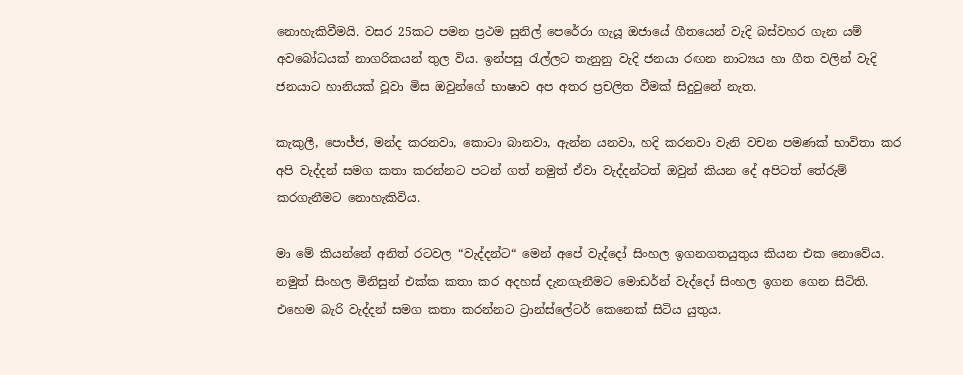නොහැකිවීමයි. වසර 25කට පමන ප්‍රථම සුනිල් පෙරේරා ගැයූ ඔජායේ ගීතයෙන් වැදි බස්වහර ගැන යම් අවබෝධයක් නාගරිකයන් තුල විය. ඉන්පසු රැල්ලට තැනුනු වැදි ජනයා රඟන නාට්‍යය හා ගීත වලින් වැදි ජනයාට හානියක් වූවා මිස ඔවුන්ගේ භාෂාව අප අතර ප්‍රචලිත වීමක් සිදුවුනේ නැත.

කැකුලී, පොජ්ජ, මන්ද කරනවා, කොටා බානවා, ඇන්න යනවා, හදි කරනවා වැනි වචන පමණක් භාවිතා කර අපි වැද්දන් සමග කතා කරන්නට පටන් ගත් නමුත් ඒවා වැද්දන්ටත් ඔවුන් කියන දේ අපිටත් තේරුම් කරගැනීමට නොහැකිවිය.

මා මේ කියන්නේ අනිත් රටවල “වැද්දන්ට“ මෙන් අපේ වැද්දෝ සිංහල ඉගනගතයුතුය කියන එක නොවේය. නමුත් සිංහල මිනිසුන් එක්ක කතා කර අදහස් දැනගැනීමට මොඩර්න් වැද්දෝ සිංහල ඉගන ගෙන සිටිති. එහෙම බැරි වැද්දන් සමග කතා කරන්නට ට්‍රාන්ස්ලේටර් කෙනෙක් සිටිය යුතුය.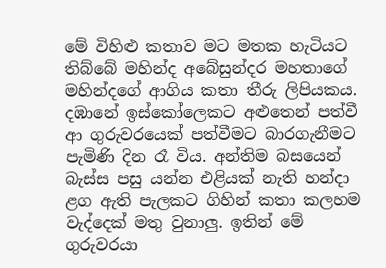මේ විහිළු කතාව මට මතක හැටියට තිබ්බේ මහින්ද අබේසුන්දර මහතාගේ මහින්දගේ ආගිය කතා තීරු ලිපියකය. දඹානේ ඉස්කෝලෙකට අළුතෙන් පත්වී ආ ගුරුවරයෙක් පත්වීමට බාරගැනීමට පැමිණි දින රෑ විය. අන්තිම බසයෙන් බැස්ස පසු යන්න එළියක් නැති හන්දා ළග ඇති පැලකට ගිහින් කතා කලහම වැද්දෙක් මතු වුනාලු. ඉතින් මේ ගුරුවරයා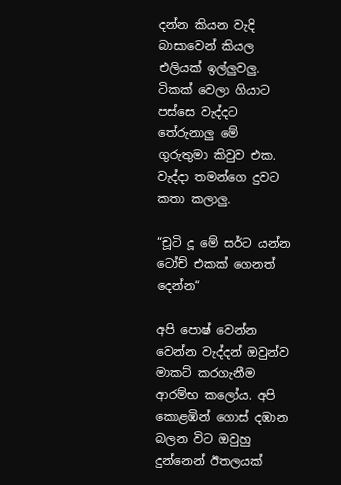දන්න කියන වැදි බාසාවෙන් කියල එලියක් ඉල්ලුවලු. ටිකක් වෙලා ගියාට පස්සෙ වැද්දට තේරුනාලු මේ ගුරුතුමා කිවුව එක. වැද්දා තමන්ගෙ දුවට කතා කලාලු.

“චූටි දූ මේ සර්ට යන්න ටෝච් එකක් ගෙනත් දෙන්න“

අපි පොෂ් වෙන්න වෙන්න වැද්දන් ඔවුන්ව මාකට් කරගැනීම ආරම්භ කලෝය. අපි කොළඹින් ගොස් දඹාන බලන විට ඔවුහු දුන්නෙන් ඊතලයක්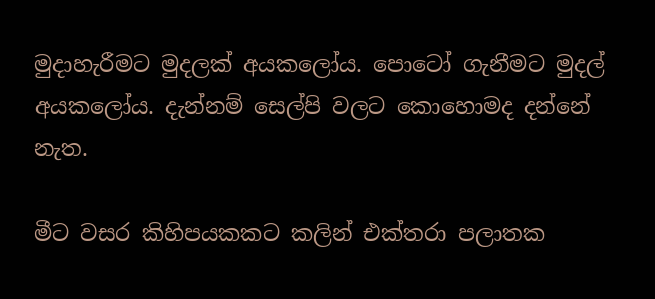මුදාහැරීමට මුදලක් අයකලෝය. පොටෝ ගැනීමට මුදල් අයකලෝය. දැන්නම් සෙල්පි වලට කොහොමද දන්නේ නැත.

මීට වසර කිහිපයකකට කලින් එක්තරා පලාතක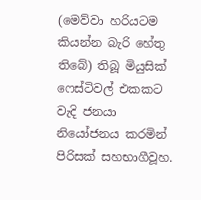(මෙව්වා හරියටම කියන්න බැරි හේතු තිබේ) තිබූ මියුසික් ෆෙස්ටිවල් එකකට වැදි ජනයා නියෝජනය කරමින් පිරිසක් සහභාගීවූහ.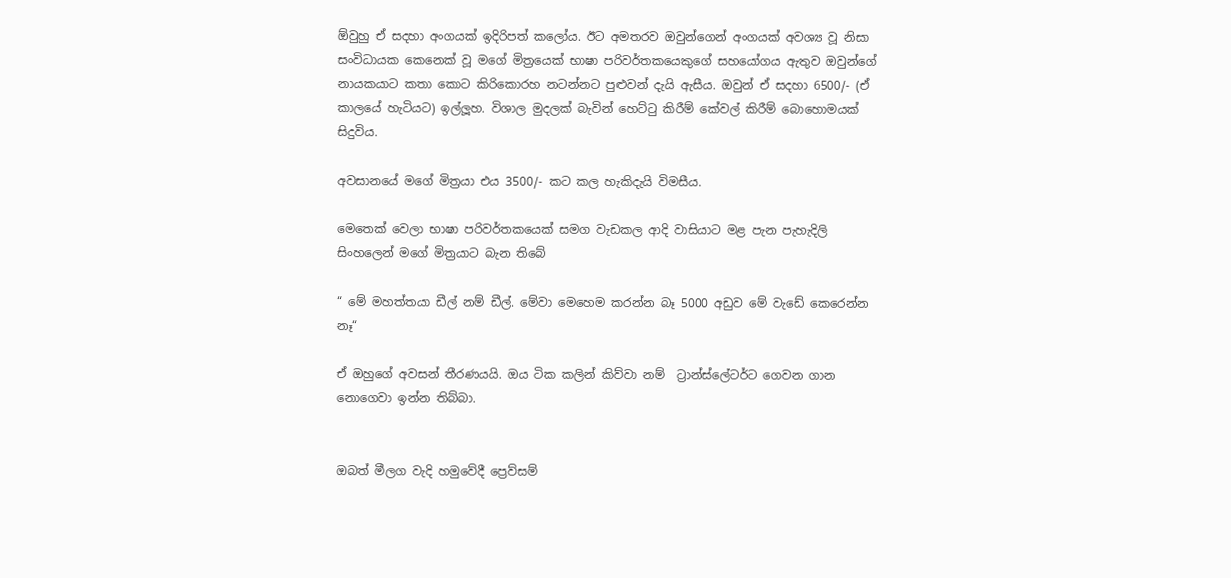ඕවුහු ඒ සදහා අංගයක් ඉදිරිපත් කලෝය. ඊට අමතරව ඔවුන්ගෙන් අංගයක් අවශ්‍ය වූ නිසා සංවිධායක කෙනෙක් වූ මගේ මිත්‍රයෙක් භාෂා පරිවර්තකයෙකුගේ සහයෝගය ඇතුව ඔවුන්ගේ නායකයාට කතා කොට කිරිකොරහ නටන්නට පුළුවන් දැයි ඇසීය. ඔවුන් ඒ සදහා 6500/- (ඒ කාලයේ හැටියට) ඉල්ලූහ. විශාල මුදලක් බැවින් හෙට්ටු කිරීම් කේවල් කිරීම් බොහොමයක් සිදුවිය.

අවසානයේ මගේ මිත්‍රයා එය 3500/- කට කල හැකිදැයි විමසීය.

මෙතෙක් වෙලා භාෂා පරිවර්තකයෙක් සමග වැඩකල ආදි වාසියාට මළ පැන පැහැදිලි සිංහලෙන් මගේ මිත්‍රයාට බැන තිබේ

“ මේ මහත්තයා ඩීල් නම් ඩීල්. මේවා මෙහෙම කරන්න බෑ 5000 අඩුව මේ වැඩේ කෙරෙන්න නෑ“

ඒ ඔහුගේ අවසන් තීරණයයි. ඔය ටික කලින් කිව්වා නම්  ට්‍රාන්ස්ලේටර්ට ගෙවන ගාන නොගෙවා ඉන්න තිබ්බා.


ඔබත් මීලග වැදි හමුවේදී ප්‍රෙව්සම්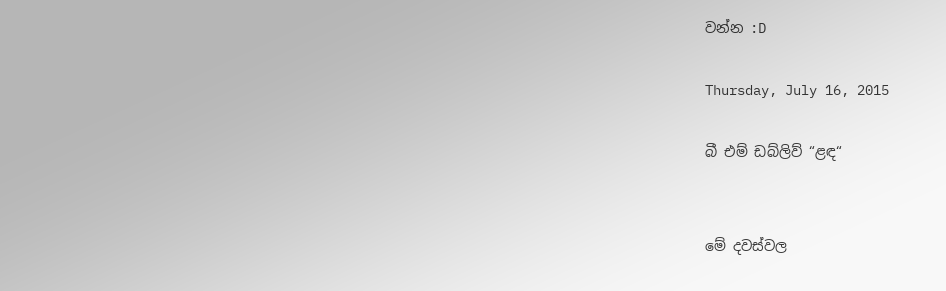වන්න :D

Thursday, July 16, 2015

බී එම් ඩබ්ලිව් “ළඳ“


මේ දවස්වල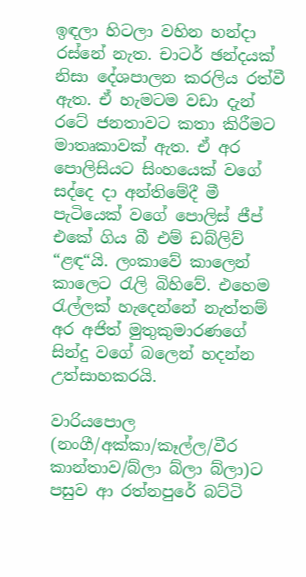ඉඳලා හිටලා වහින හන්දා රස්නේ නැත. චාටර් ඡන්දයක් නිසා දේශපාලන කරලිය රත්වී ඇත. ඒ හැමටම වඩා දැන් රටේ ජනතාවට කතා කිරීමට මාතෘකාවක් ඇත. ඒ අර පොලිසියට සිංහයෙක් වගේ සද්දෙ දා අන්තිමේදී මී පැටියෙක් වගේ පොලිස් ජීප් එකේ ගිය බී එම් ඩබ්ලිව් “ළඳ“යි. ලංකාවේ කාලෙන් කාලෙට රැලි බිහිවේ. එහෙම රැල්ලක් හැදෙන්නේ නැත්තම් අර අජිත් මුතුකුමාරණගේ සින්දු වගේ බලෙන් හදන්න උත්සාහකරයි.

වාරියපොල (නංගී/අක්කා/කෑල්ල/වීර කාන්තාව/බ්ලා බ්ලා බ්ලා)ට පසුව ආ රත්නපුරේ බට්ටි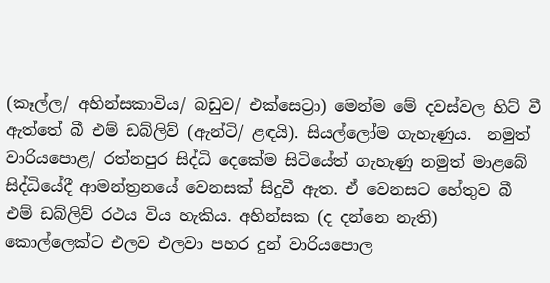(කෑල්ල/ අහින්සකාවිය/ බඩුව/ එක්සෙට්‍රා) මෙන්ම මේ දවස්වල හිට් වී ඇත්තේ බී එම් ඩබ්ලිව් (ඇන්ටි/ ළඳයි). සියල්ලෝම ගැහැණුය.  නමුත් වාරියපොළ/ රත්නපුර සිද්ධි දෙකේම සිටියේත් ගැහැණු නමුත් මාළබේ සිද්ධියේදී ආමන්ත්‍රනයේ වෙනසක් සිදුවී ඇත. ඒ වෙනසට හේතුව බී එම් ඩබ්ලිව් රථය විය හැකිය. අහින්සක (ද දන්නෙ නැති) කොල්ලෙක්ට එලව එලවා පහර දුන් වාරියපොල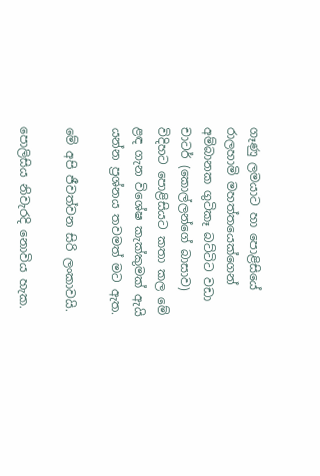ගෑණු ලමයාට හා පොළිසියේ රාලහාමි මහත්තයෙක්ගෙන් අම්බානක ගුටිකෑ බට්ටිට වඩා චාටර් (කොල්ලන්ගේ බාසාව) විදිහට පොළිසියට කතා කල මේ ළඳ ගැන විශේෂ කැක්කුමක් ඇයි යන්න ප්‍රශ්නය තවමත් මට ඇත.

මේ අපි ජීවත්වන සිරි ලංකාවයි.

පොලිසිය නිවැරදි නොවිය හැක.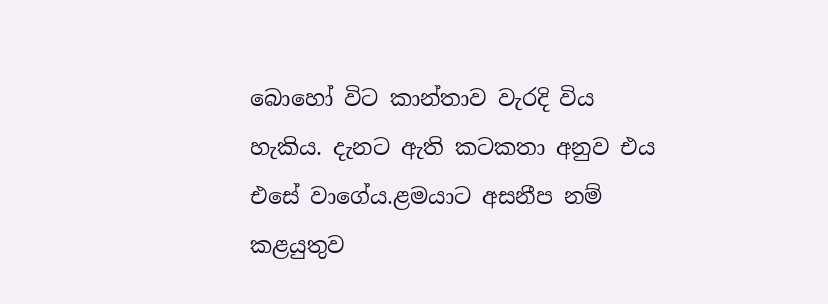බොහෝ විට කාන්තාව වැරදි විය හැකිය. දැනට ඇති කටකතා අනුව එය එසේ වාගේය.ළමයාට අසනීප නම් කළයුතුව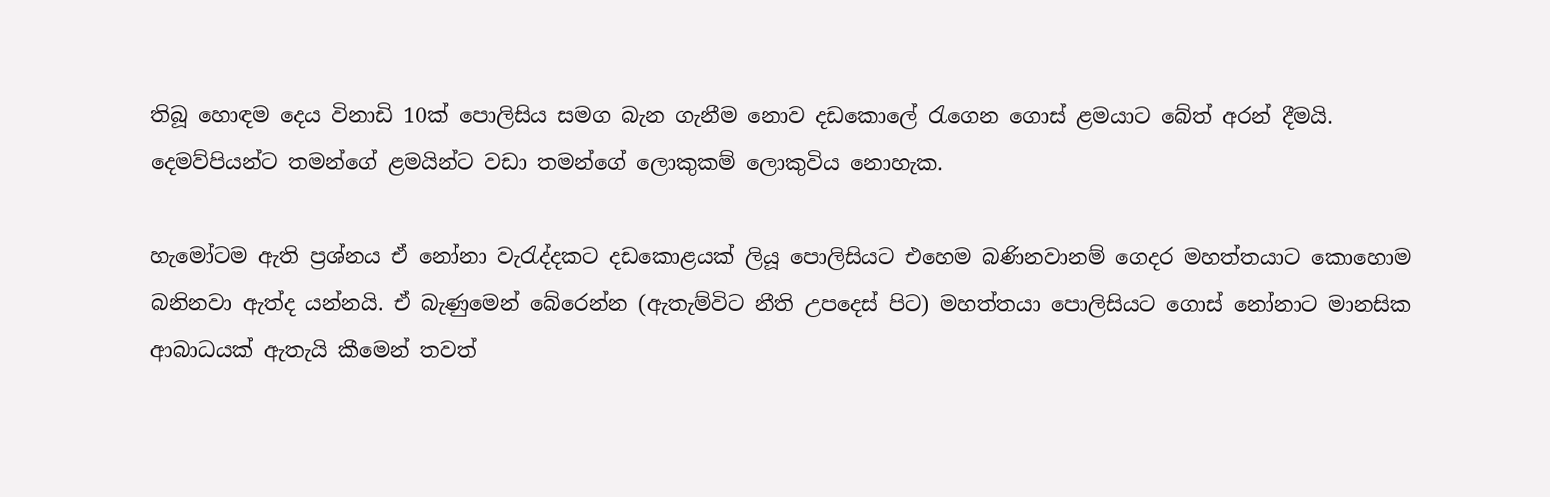තිබූ හොඳම දෙය විනාඩි 10ක් පොලිසිය සමග බැන ගැනීම නොව දඩකොලේ රැගෙන ගොස් ළමයාට බේත් අරන් දීමයි. දෙමව්පියන්ට තමන්ගේ ළමයින්ට වඩා තමන්ගේ ලොකුකම් ලොකුවිය නොහැක.

හැමෝටම ඇති ප්‍රශ්නය ඒ නෝනා වැරැද්දකට දඩකොළයක් ලියූ පොලිසියට එහෙම බණිනවානම් ගෙදර මහත්තයාට කොහොම බනිනවා ඇත්ද යන්නයි. ඒ බැණුමෙන් බේරෙන්න (ඇතැම්විට නීති උපදෙස් පිට) මහත්තයා පොලිසියට ගොස් නෝනාට මානසික ආබාධයක් ඇතැයි කීමෙන් තවත්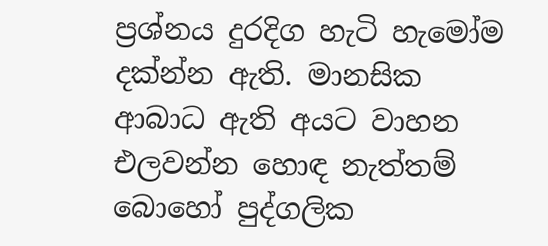ප්‍රශ්නය දුරදිග හැටි හැමෝම දක්න්න ඇති. මානසික ආබාධ ඇති අයට වාහන එලවන්න හොඳ නැත්තම් බොහෝ පුද්ගලික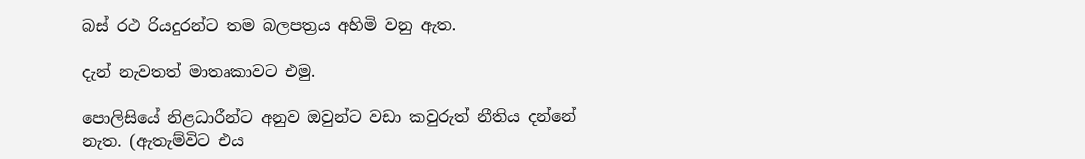බස් රථ රියදුරන්ට තම බලපත්‍රය අහිමි වනු ඇත.

දැන් නැවතත් මාතෘකාවට එමු.

පොලිසියේ නිළධාරීන්ට අනුව ඔවුන්ට වඩා කවුරුත් නීතිය දන්නේ නැත. (ඇතැම්විට එය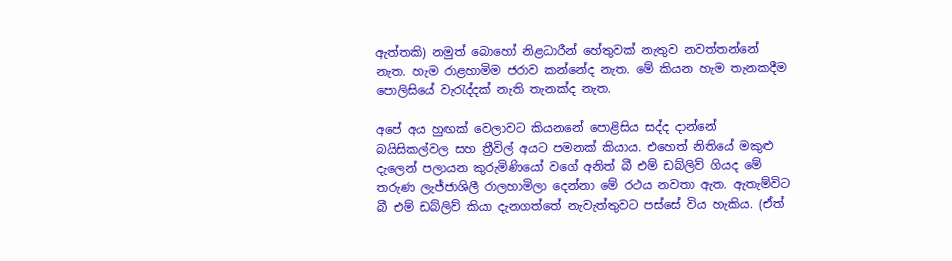ඇත්තකි) නමුත් බොහෝ නිළධාරීන් හේතුවක් නැතුව නවත්තන්නේ නැත. හැම රාළහාමිම ජරාව කන්නේද නැත. මේ කියන හැම තැනකදීම පොලිසියේ වැරැද්දක් නැති තැනක්ද නැත.

අපේ අය හුඟක් වෙලාවට කියනනේ පොළිසිය සද්ද දාන්නේ බයිසිකල්වල සහ ත්‍රීවිල් අයට පමනක් කියාය. එහෙත් නිතියේ මකුළු දැලෙන් පලායන කුරුමිණියෝ වගේ අනිත් බී එම් ඩබ්ලිව් ගියද මේ තරුණ ලැජ්ජාශිලී රාලහාමිලා දෙන්නා මේ රථය නවතා ඇත. ඇතැම්විට බී එම් ඩබ්ලිව් කියා දැනගත්තේ නැවැත්තුවට පස්සේ විය හැකිය. (ඒත්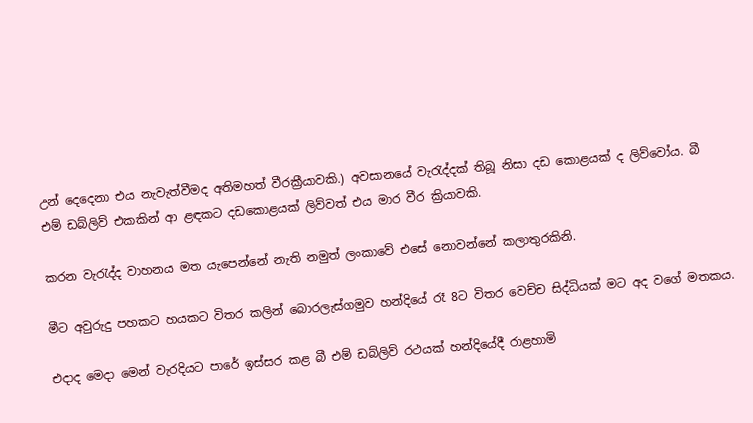උන් දෙදෙනා එය නැවැත්වීමද අතිමහත් වීරක්‍රීයාවකි.) අවසානයේ වැරැද්දක් තිබූ නිසා දඩ කොළයක් ද ලිව්වෝය. බී එම් ඩබ්ලිව් එකකින් ආ ළඳකට දඩකොළයක් ලිව්වත් එය මාර වීර ක්‍රියාවකි.

කරන වැරැද්ද වාහනය මත යැපෙන්නේ නැති නමුත් ලංකාවේ එසේ නොවන්නේ කලාතුරකිනි.

මීට අවුරුදු පහකට හයකට විතර කලින් බොරලැස්ගමුව හන්දියේ රෑ 8ට විතර වෙච්ච සිද්ධියක් මට අද වගේ මතකය.

එදාද මෙදා මෙන් වැරදියට පාරේ ඉස්සර කළ බී එම් ඩබ්ලිව් රථයක් හන්දියේදී රාළහාමි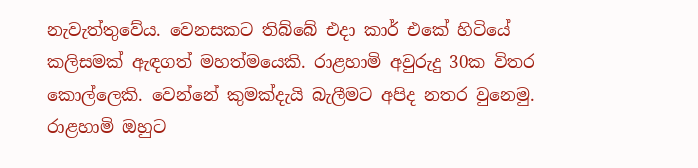නැවැත්තුවේය. වෙනසකට තිබ්බේ එදා කාර් එකේ හිටියේ කලිසමක් ඇඳගත් මහත්මයෙකි. රාළහාමි අවුරුදු 30ක විතර කොල්ලෙකි. වෙන්නේ කුමක්දැයි බැලීමට අපිද නතර වුනෙමු. රාළහාමි ඔහුට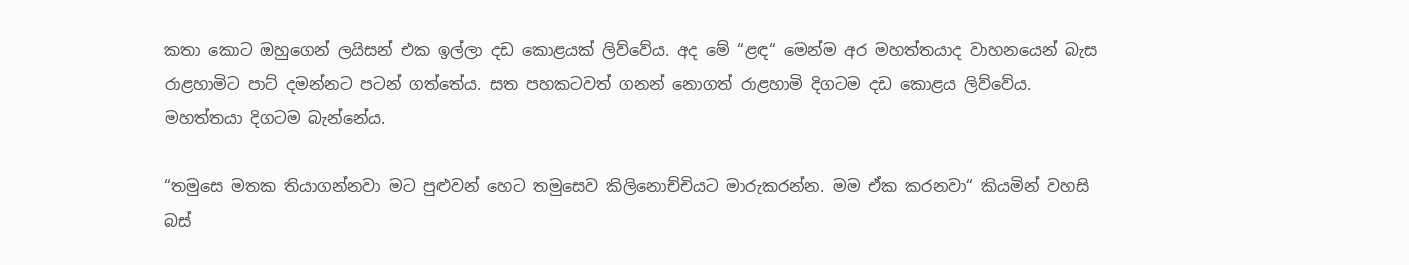කතා කොට ඔහුගෙන් ලයිසන් එක ඉල්ලා දඩ කොළයක් ලිව්වේය. අද මේ “ළඳ“ මෙන්ම අර මහත්තයාද වාහනයෙන් බැස රාළහාමිට පාට් දමන්නට පටන් ගත්තේය. සත පහකටවත් ගනන් නොගත් රාළහාමි දිගටම දඩ කොළය ලිව්වේය. මහත්තයා දිගටම බැන්නේය.

“තමුසෙ මතක තියාගන්නවා මට පුළුවන් හෙට තමුසෙව කිලිනොච්චියට මාරුකරන්න. මම ඒක කරනවා“ කියමින් වහසි බස්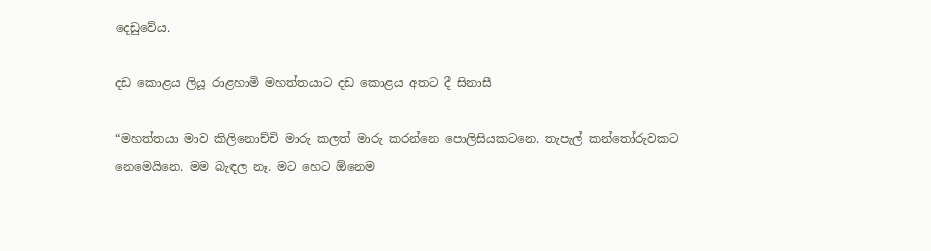දෙඩුවේය.

දඩ කොළය ලියූ රාළහාමි මහත්තයාට දඩ කොළය අතට දී සිනාසී

“මහත්තයා මාව කිලිනොච්චි මාරු කලත් මාරු කරන්නෙ පොලිසියකටනෙ. තැපැල් කන්තෝරුවකට නෙමෙයිනෙ. මම බැඳල නෑ. මට හෙට ඕනෙම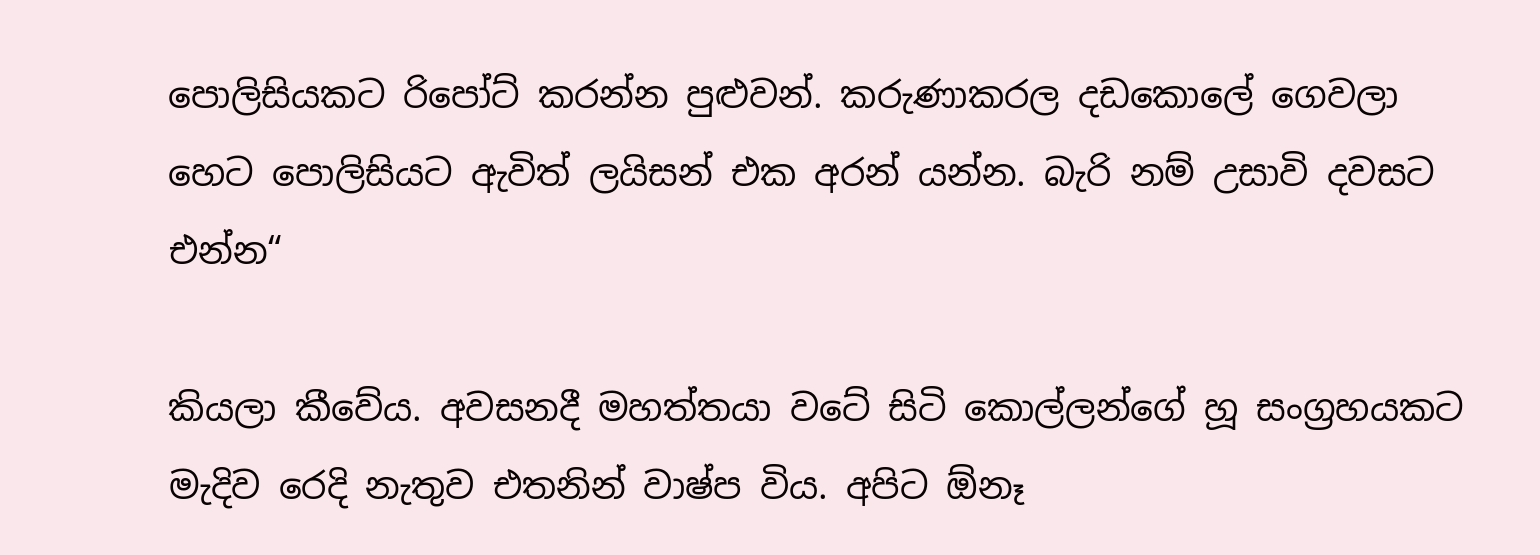පොලිසියකට රිපෝට් කරන්න පුළුවන්. කරුණාකරල දඩකොලේ ගෙවලා හෙට පොලිසියට ඇවිත් ලයිසන් එක අරන් යන්න. බැරි නම් උසාවි දවසට එන්න“

කියලා කීවේය. අවසනදී මහත්තයා වටේ සිටි කොල්ලන්ගේ හූ සංග්‍රහයකට මැදිව රෙදි නැතුව එතනින් වාෂ්ප විය. අපිට ඕනෑ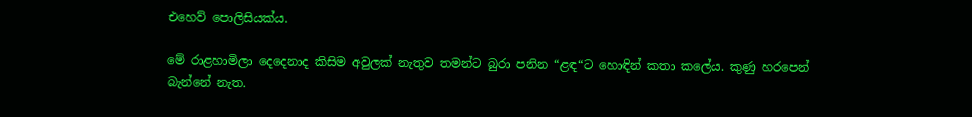එහෙව් පොලිසියක්ය.

මේ රාළහාමිලා දෙදෙනාද කිසිම අවුලක් නැතුව තමන්ට බුරා පනින “ළඳ“ට හොඳින් කතා කලේය. කුණු හරපෙන් බැන්නේ නැත.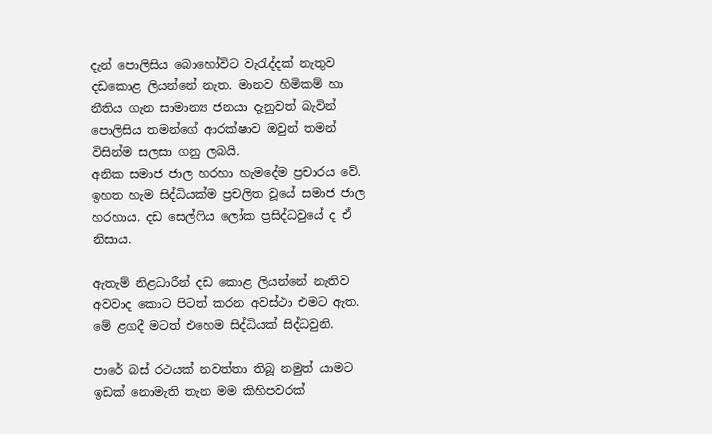දැන් පොලිසිය බොහෝවිට වැරැද්දක් නැතුව දඩකොළ ලියන්නේ නැත. මානව හිමිකම් හා නීතිය ගැන සාමාන්‍ය ජනයා දැනුවත් බැවින් පොලිසිය තමන්ගේ ආරක්ෂාව ඔවුන් තමන් විසින්ම සලසා ගනු ලබයි.
අනික සමාජ ජාල හරහා හැමදේම ප්‍රචාරය වේ. ඉහත හැම සිද්ධියක්ම ප්‍රචලිත වූයේ සමාජ ජාල හරහාය. දඩ සෙල්ෆිය ලෝක ප්‍රසිද්ධවුයේ ද ඒ නිසාය.

ඇතැම් නිළධාරීන් දඩ කොළ ලියන්නේ නැතිව අවවාද කොට පිටත් කරන අවස්ථා එමට ඇත. මේ ළගදී මටත් එහෙම සිද්ධියක් සිද්ධවුනි.

පාරේ බස් රථයක් නවත්තා තිබූ නමුත් යාමට ඉඩක් නොමැති තැන මම කිහිපවරක්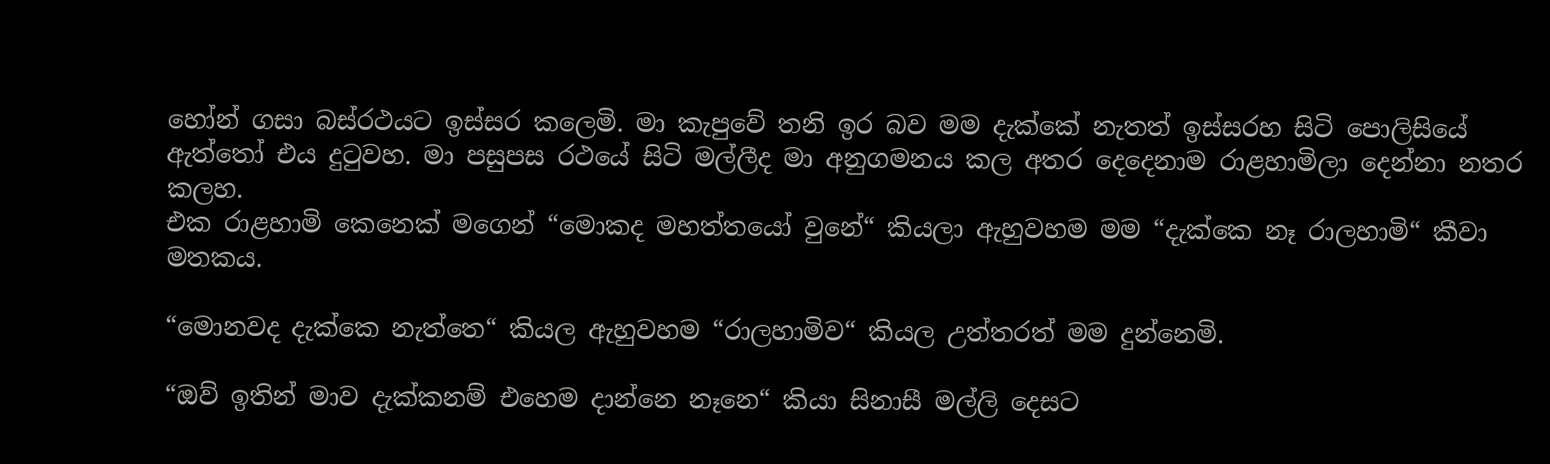හෝන් ගසා බස්රථයට ඉස්සර කලෙමි. මා කැපුවේ තනි ඉර බව මම දැක්කේ නැතත් ඉස්සරහ සිටි පොලිසියේ ඇත්තෝ එය දුටුවහ. මා පසුපස රථයේ සිටි මල්ලීද මා අනුගමනය කල අතර දෙදෙනාම රාළහාමිලා දෙන්නා නතර කලහ.
එක රාළහාමි කෙනෙක් මගෙන් “මොකද මහත්තයෝ වුනේ“ කියලා ඇහුවහම මම “දැක්කෙ නෑ රාලහාමි“ කීවා මතකය.

“මොනවද දැක්කෙ නැත්තෙ“ කියල ඇහුවහම “රාලහාමිව“ කියල උත්තරත් මම දුන්නෙමි.

“ඔව් ඉතින් මාව දැක්කනම් එහෙම දාන්නෙ නෑනෙ“ කියා සිනාසී මල්ලි දෙසට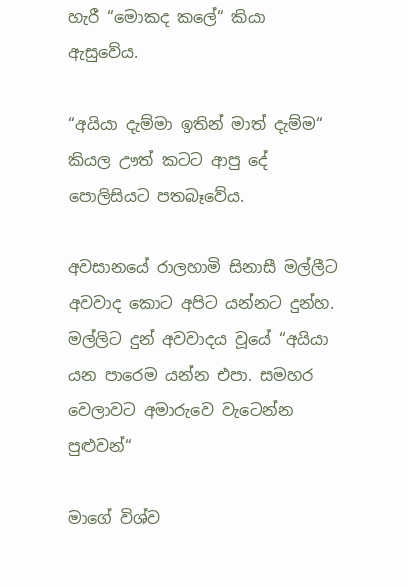හැරී “මොකද කලේ“ කියා ඇසුවේය.

“අයියා දැම්මා ඉතින් මාත් දැම්ම“ කියල ඌත් කටට ආපු දේ පොලිසියට පතබෑවේය.

අවසානයේ රාලහාමි සිනාසී මල්ලීට අවවාද කොට අපිට යන්නට දුන්හ. මල්ලිට දුන් අවවාදය වූයේ “අයියා යන පාරෙම යන්න එපා. සමහර වෙලාවට අමාරුවෙ වැටෙන්න පුළුවන්“

මාගේ විශ්ව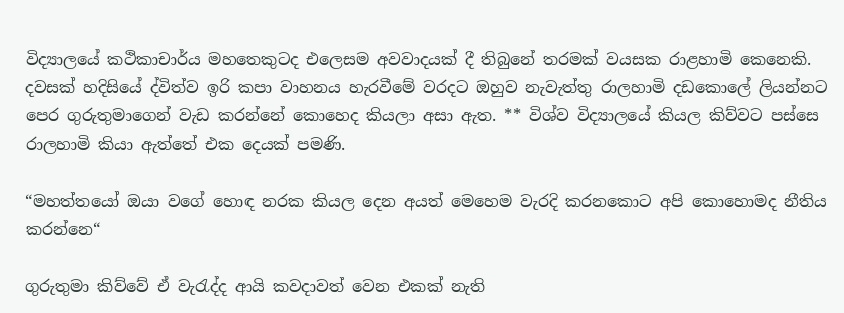විද්‍යාලයේ කථිකාචාර්ය මහතෙකුටද එලෙසම අවවාදයක් දී තිබුනේ තරමක් වයසක රාළහාමි කෙනෙකි. දවසක් හදිසියේ ද්විත්ව ඉරි කපා වාහනය හැරවීමේ වරදට ඔහුව නැවැත්තු රාලහාමි දඩකොලේ ලියන්නට පෙර ගුරුතුමාගෙන් වැඩ කරන්නේ කොහෙද කියලා අසා ඇත. ** විශ්ව විද්‍යාලයේ කියල කිව්වට පස්සෙ රාලහාමි කියා ඇත්තේ එක දෙයක් පමණි.

“මහත්තයෝ ඔයා වගේ හොඳ නරක කියල දෙන අයත් මෙහෙම වැරදි කරනකොට අපි කොහොමද නීතිය කරන්නෙ“

ගුරුතුමා කිව්වේ ඒ වැරැද්ද ආයි කවදාවත් වෙන එකක් නැති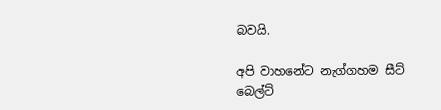බවයි.

අපි වාහනේට නැග්ගහම සීට් බෙල්ට්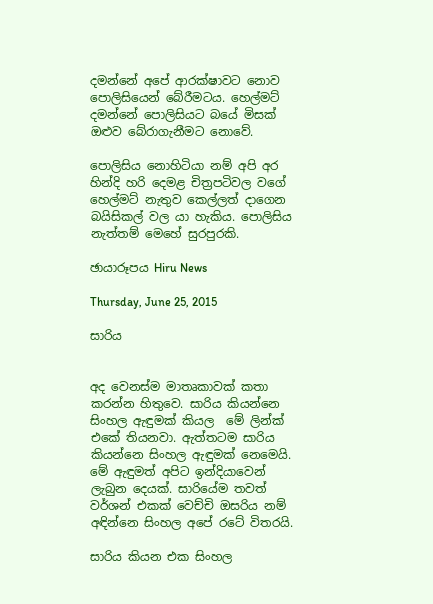දමන්නේ අපේ ආරක්ෂාවට නොව පොලිසියෙන් බේරීමටය. හෙල්මට් දමන්නේ පොලිසියට බයේ මිසක් ඔළුව බේරාගැනීමට නොවේ.

පොලිසිය නොහිටියා නම් අපි අර හින්දි හරි දෙමළ චිත්‍රපටිවල වගේ හෙල්මට් නැතුව කෙල්ලත් දාගෙන බයිසිකල් වල යා හැකිය. පොලිසිය නැත්තම් මෙහේ සුරපුරකි.

ඡායාරූපය Hiru News

Thursday, June 25, 2015

සාරිය


අද වෙනස්ම මාතෘකාවක් කතා කරන්න හිතුවෙ. සාරිය කියන්නෙ සිංහල ඇඳුමක් කියල  මේ ලින්ක් එකේ තියනවා. ඇත්තටම සාරිය කියන්නෙ සිංහල ඇඳුමක් නෙමෙයි. මේ ඇඳුමත් අපිට ඉන්දියාවෙන් ලැබුන දෙයක්. සාරියේම තවත් වර්ශන් එකක් වෙච්චි ඔසරිය නම් අඳින්නෙ සිංහල අපේ රටේ විතරයි.

සාරිය කියන එක සිංහල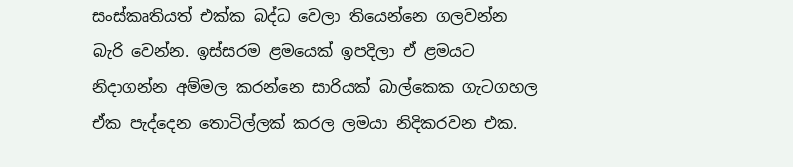සංස්කෘතියත් එක්ක බද්ධ වෙලා තියෙන්නෙ ගලවන්න බැරි වෙන්න. ඉස්සරම ළමයෙක් ඉපදිලා ඒ ළමයට නිදාගන්න අම්මල කරන්නෙ සාරියක් බාල්කෙක ගැටගහල ඒක පැද්දෙන තොටිල්ලක් කරල ලමයා නිදිකරවන එක.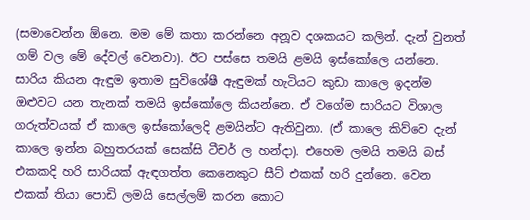(සමාවෙන්න ඕනෙ. මම මේ කතා කරන්නෙ අනූව දශකයට කලින්. දැන් වුනත් ගම් වල මේ දේවල් වෙනවා). ඊට පස්සෙ තමයි ළමයි ඉස්කෝලෙ යන්නෙ. සාරිය කියන ඇඳුම ඉතාම සුවිශේෂී ඇඳුමක් හැටියට කුඩා කාලෙ ඉදන්ම ඔළුවට යන තැනක් තමයි ඉස්කෝලෙ කියන්නෙ. ඒ වගේම සාරියට විශාල ගරුත්වයක් ඒ කාලෙ ඉස්කෝලෙදි ළමයින්ට ඇතිවුනා. (ඒ කාලෙ කිව්වෙ දැන් කාලෙ ඉන්න බහුතරයක් සෙක්සි ටීචර් ල හන්දා). එහෙම ලමයි තමයි බස් එකකදි හරි සාරියක් ඇඳගත්ත කෙනෙකුට සීට් එකක් හරි දුන්නෙ. වෙන එකක් තියා පොඩි ලමයි සෙල්ලම් කරන කොට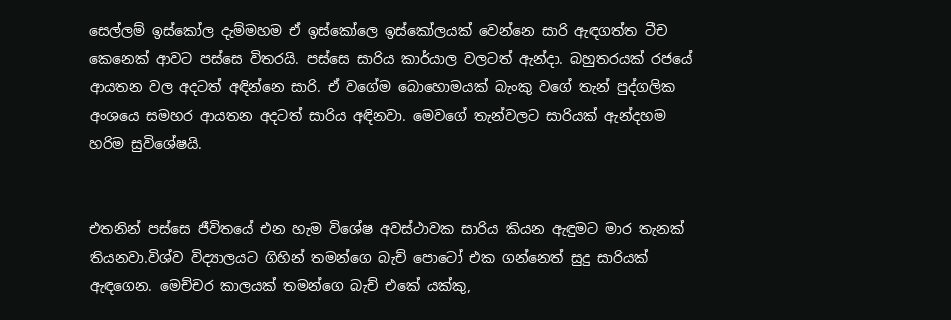සෙල්ලම් ඉස්කෝල දැම්මහම ඒ ඉස්කෝලෙ ඉස්කෝලයක් වෙන්නෙ සාරි ඇඳගත්ත ටීච කෙනෙක් ආවට පස්සෙ විතරයි. පස්සෙ සාරිය කාර්යාල වලටත් ඇන්දා. බහුතරයක් රජයේ ආයතන වල අදටත් අඳින්නෙ සාරි. ඒ වගේම බොහොමයක් බැංකු වගේ තැන් පුද්ගලික අංශයෙ සමහර ආයතන අදටත් සාරිය අඳිනවා. මෙවගේ තැන්වලට සාරියක් ඇන්දහම හරිම සුවි‍ශේෂයි.


එතනින් පස්සෙ ජීවිතයේ එන හැම විශේෂ අවස්ථාවක සාරිය කියන ඇඳුමට මාර තැනක් තියනවා.විශ්ව විද්‍යාලයට ගිහින් තමන්ගෙ බැච් පොටෝ එක ගන්නෙත් සුදු සාරියක් ඇඳගෙන. මෙච්චර කාලයක් තමන්ගෙ බැච් එකේ යක්කු,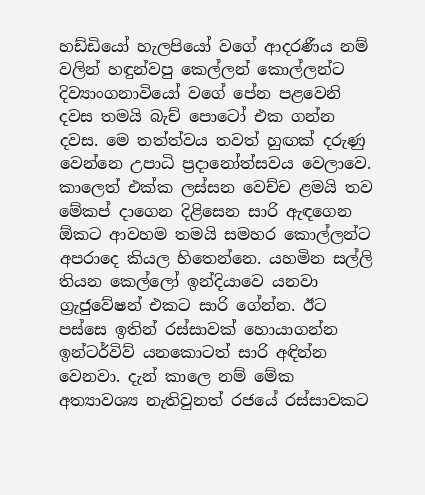හඩ්ඩියෝ හැලපියෝ වගේ ආදරණීය නම් වලින් හඳුන්වපු කෙල්ලන් කොල්ලන්ට දිව්‍යාංගනාවියෝ වගේ පේන පළවෙනි දවස තමයි බැච් පොටෝ එක ගන්න දවස. මෙ තත්ත්වය තවත් හුඟක් දරුණු වෙන්නෙ උපාධි ප්‍රදානෝත්සවය වෙලාවෙ. කාලෙත් එක්ක ලස්සන වෙච්ච ළමයි තව මේකප් දාගෙන දිළිසෙන සාරි ඇඳගෙන ඕකට ආවහම තමයි සමහර කොල්ලන්ට අපරාදෙ කියල හිතෙන්නෙ. යහමින සල්ලි තියන කෙල්ලෝ ඉන්දියාවෙ යනවා ග්‍රැජුවේෂන් එකට සාරි ගේන්න. ඊට පස්සෙ ඉතින් රස්සාවක් හොයාගන්න ඉන්ටර්විව් යනකොටත් සාරි අඳින්න වෙනවා. දැන් කාලෙ නම් මේක අත්‍යාවශ්‍ය නැතිවුනත් රජයේ රස්සාවකට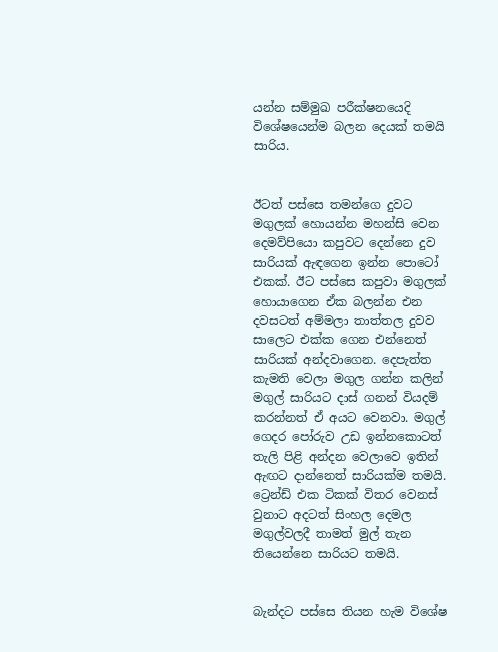යන්න සම්මුඛ පරීක්ෂනයෙදි විශේෂයෙන්ම බලන දෙයක් තමයි සාරිය.


ඊටත් පස්සෙ තමන්ගෙ දුවට මගුලක් හොයන්න මහන්සි වෙන දෙමව්පියො කපුවට දෙන්නෙ දුව සාරියක් ඇඳගෙන ඉන්න පොටෝ එකක්. ඊට පස්සෙ කපුවා මගුලක් හොයාගෙන ඒක බලන්න එන දවසටත් අම්මලා තාත්තල දුවව සාලෙට එක්ක ගෙන එන්නෙත් සාරියක් අන්දවාගෙන. දෙපැත්ත කැමති වෙලා මගුල ගන්න කලින් මගුල් සාරියට දාස් ගනන් වියදම් කරන්නත් ඒ අයට වෙනවා. මගුල් ගෙදර පෝරුව උඩ ඉන්නකොටත් තැලි පිළි අන්දන වෙලාවෙ ඉතින් ඇඟට දාන්නෙත් සාරියක්ම තමයි. ට්‍රෙන්ඩ් එක ටිකක් විතර වෙනස් වුනාට අදටත් සිංහල දෙමල මගුල්වලදී තාමත් මුල් තැන තියෙන්නෙ සාරියට තමයි.


බැන්දට පස්සෙ තියන හැම විශේෂ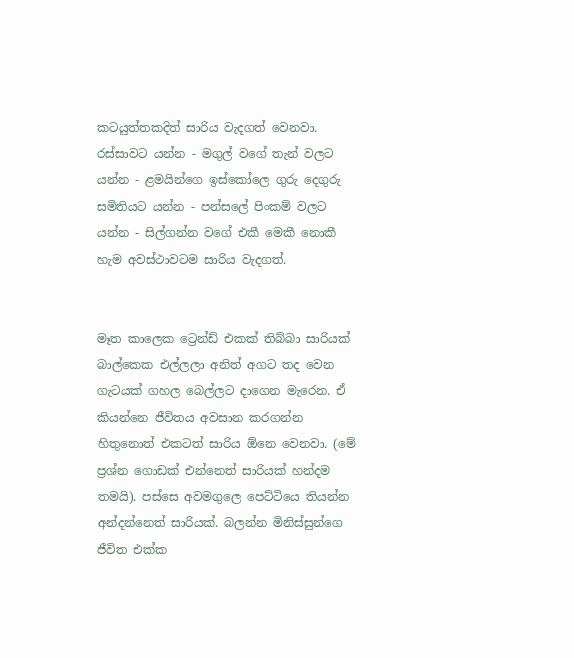කටයුත්තකදිත් සාරිය වැදගත් වෙනවා. රස්සාවට යන්න - මගුල් වගේ තැන් වලට යන්න - ළමයින්ගෙ ඉස්කෝලෙ ගුරු දෙගුරු සමිතියට යන්න - පන්සලේ පිංකම් වලට යන්න - සිල්ගන්න වගේ එකී මෙකී නොකී හැම අවස්ථාවටම සාරිය වැදගත්.


මෑත කාලෙක ට්‍රෙන්ඩ් එකක් තිබ්බා සාරියක් බාල්කෙක එල්ලලා අනිත් අගට තද වෙන ගැටයක් ගහල බෙල්ලට දාගෙන මැරෙන. ඒ කියන්නෙ ජීවිතය අවසාන කරගන්න හිතුනොත් එකටත් සාරිය ඕනෙ වෙනවා. (මේ ප්‍රශ්න ගොඩක් එන්නෙත් සාරියක් හන්දම තමයි). පස්සෙ අවමගුලෙ පෙට්ටියෙ තියන්න අන්දන්නෙත් සාරියක්. බලන්න මිනිස්සුන්ගෙ ජීවිත එක්ක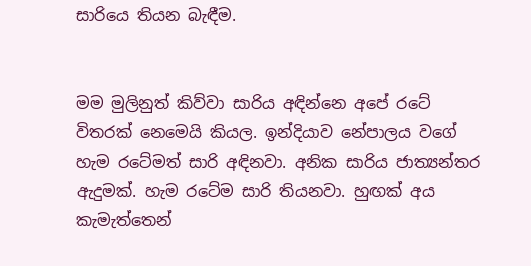සාරියෙ තියන බැඳීම.


මම මුලිනුත් කිව්වා සාරිය අඳින්නෙ අපේ රටේ විතරක් නෙමෙයි කියල. ඉන්දියාව නේපාලය වගේ හැම රටේමත් සාරි අඳිනවා. අනික සාරිය ජාත්‍යන්තර ඇදුමක්. හැම රටේම සාරි තියනවා. හුඟක් අය කැමැත්තෙන්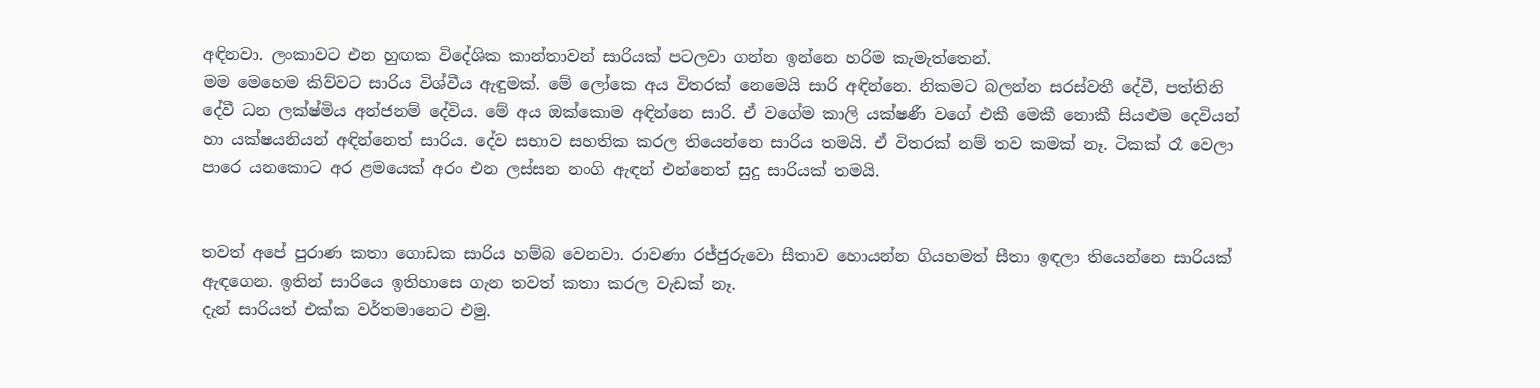අඳිනවා. ලංකාවට එන හුඟක විදේශික කාන්තාවන් සාරියක් පටලවා ගන්න ඉන්නෙ හරිම කැමැත්තෙන්.
මම මෙහෙම කිව්වට සාරිය විශ්වීය ඇඳුමක්. මේ ලෝකෙ අය විතරක් නෙමෙයි සාරි අඳින්නෙ. නිකමට බලන්න සරස්වතී දේවී, පත්තිනි දේවී ධන ලක්ෂ්මිය අන්ජනම් දේවිය. මේ අය ඔක්කොම අඳින්නෙ සාරි. ඒ වගේම කාලි යක්ෂණී වගේ එකී මෙකී නොකී සියළුම දෙවියන් හා යක්ෂයනියන් අඳින්නෙත් සාරිය. දේව සභාව සහතික කරල තියෙන්නෙ සාරිය තමයි. ඒ විතරක් නම් තව කමක් නෑ. ටිකක් රෑ වෙලා පාරෙ යනකොට අර ළමයෙක් අරං එන ලස්සන නංගි ඇඳන් එන්නෙත් සුදු සාරියක් තමයි.


තවත් අපේ පුරාණ කතා ගොඩක සාරිය හම්බ වෙනවා. රාවණා රජ්ජුරුවො සීතාව ‍හොයන්න ගියහමත් සීතා ඉඳලා තියෙන්නෙ සාරියක් ඇඳගෙන. ඉතින් සාරියෙ ඉතිහාසෙ ගැන තවත් කතා කරල වැඩක් නෑ.
දැන් සාරියත් එක්ක වර්තමානෙට එමු.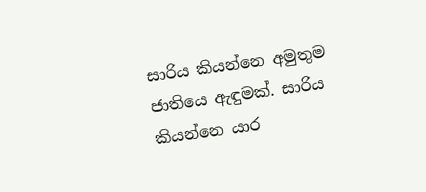සාරිය කියන්නෙ අමුතුම ජාතියෙ ඇඳුමක්. සාරිය කියන්නෙ යාර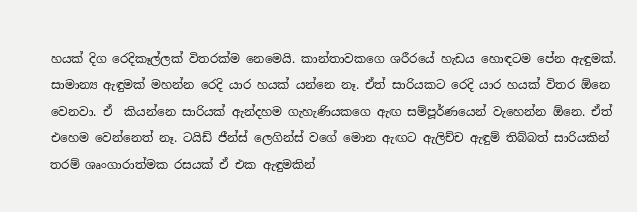හයක් දිග රෙදිකෑල්ලක් විතරක්ම නෙමෙයි. කාන්තාවකගෙ ශරීරයේ හැඩය හොඳටම පේන ඇඳුමක්.  සාමාන්‍ය ඇඳුමක් මහන්න රෙදි යාර හයක් යන්නෙ නෑ. ඒත් සාරියකට රෙදි යාර හයක් විතර ඕනෙ වෙනවා. ඒ  කියන්නෙ සාරියක් ඇන්දහම ගැහැණියකගෙ ඇඟ සම්පූර්ණයෙන් වැහෙන්න ඕනෙ. ඒත් එහෙම වෙන්නෙත් නෑ. ටයිඩ් ජීන්ස් ලෙගින්ස් වගේ මොන ඇඟට ඇලිච්ච ඇඳුම් තිබ්බත් සාරියකින් තරම් ශෘංගාරාත්මක රසයක් ඒ එක ඇඳුමකින්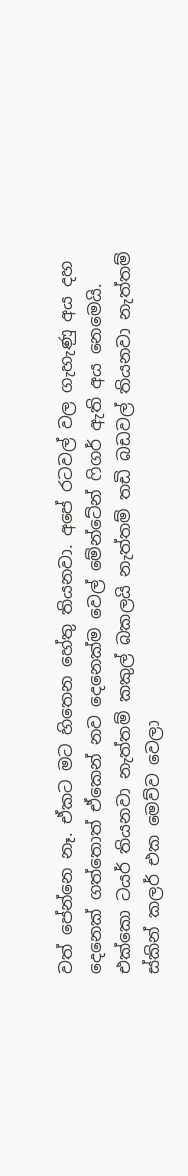වත් පේන්නෙ නෑ. ඒකට මට හිතෙන හේතු තියනවා. අපේ රටවල් වල ගැහැණු අය දහ දෙනෙක් ගත්තොත් ඒකෙන් නව දෙනෙක්ම වෙල් මේන්ටේන් ෆිගර් ඇති අය නෙමෙයි. එක්කො ටයර් තියනවා නැත්තම් කකුල් බකලයි නැත්තම් තඩි බඩවල් තියනවා නැත්තම් ස්කින් කලර් එක මෙව්ව වෙලා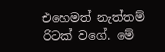එහෙමත් නැත්තම් රිටක් වගේ. මේ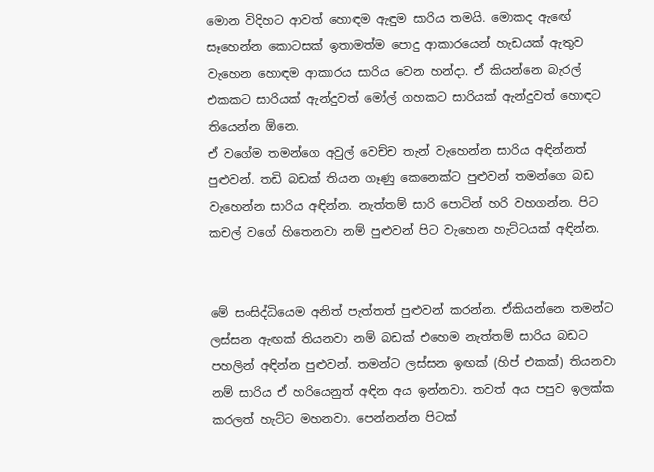මොන විදිහට ආවත් හොඳම ඇඳුම සාරිය තමයි. මොකද ඇඟේ සෑහෙන්න කොටසක් ඉතාමත්ම පොදු ආකාරයෙන් හැඩයක් ඇතුව වැහෙන හොඳම ආකාරය සාරිය වෙන හන්දා. ඒ කියන්නෙ බැරල් එකකට සාරියක් ඇන්දුවත් මෝල් ගහකට සාරියක් ඇන්දුවත් හොඳට තියෙන්න ඕනෙ.
ඒ වගේම තමන්ගෙ අවුල් වෙච්ච තැන් වැහෙන්න සාරිය අඳින්නත් පුළුවන්. තඩි බඩක් තියන ගෑණු කෙනෙක්ට පුළුවන් තමන්ගෙ බඩ වැහෙන්න සාරිය අඳින්න. නැත්තම් සාරි පොටින් හරි වහගන්න. පිට කචල් වගේ හිතෙනවා නම් පුළුවන් පිට වැහෙන හැට්ටයක් අඳින්න.


මේ සංසිද්ධියෙම අනිත් පැත්තත් පුළුවන් කරන්න. ඒකියන්නෙ තමන්ට ලස්සන ඇඟක් තියනවා නම් බඩක් එහෙම නැත්තම් සාරිය බඩට පහලින් අඳින්න පුළුවන්. තමන්ට ලස්සන ඉඟක් (හිප් එකක්) තියනවා නම් සාරිය ඒ හරියෙනුත් අඳින අය ඉන්නවා. තවත් අය පපුව ඉලක්ක කරලත් හැට්ට මහනවා. පෙන්නන්න පිටක්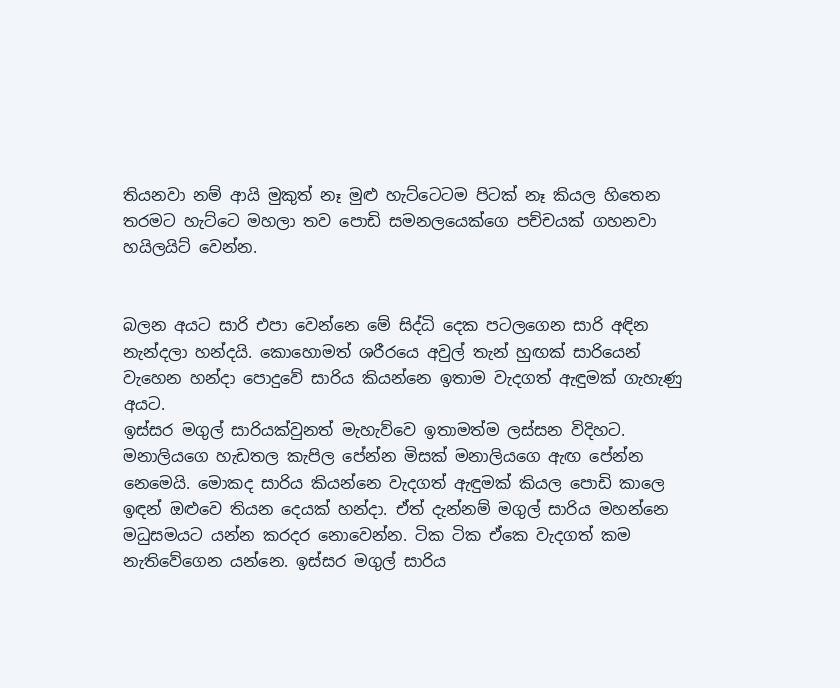තියනවා නම් ආයි මුකුත් නෑ මුළු හැට්ටෙටම පිටක් නෑ කියල හිතෙන තරමට හැට්ටෙ මහලා තව පොඩි සමනලයෙක්ගෙ පච්චයක් ගහනවා හයිලයිට් වෙන්න.


බලන අයට සාරි එපා වෙන්නෙ මේ සිද්ධි දෙක පටලගෙන සාරි අඳින නැන්දලා හන්දයි. කොහොමත් ශරීරයෙ අවුල් තැන් හුඟක් සාරියෙන් වැහෙන හන්දා පොදුවේ සාරිය කියන්නෙ ඉතාම වැදගත් ඇඳුමක් ගැහැණු අයට.
ඉස්සර මගුල් සාරියක්වුනත් මැහැව්වෙ ඉතාමත්ම ලස්සන විදිහට. මනාලියගෙ හැඩතල කැපිල පේන්න මිසක් මනාලියගෙ ඇඟ පේන්න නෙමෙයි. මොකද සාරිය කියන්නෙ වැදගත් ඇඳුමක් කියල පොඩි කාලෙ ඉඳන් ඔළුවෙ තියන දෙයක් හන්දා. ඒත් දැන්නම් මගුල් සාරිය මහන්නෙ මධුසමයට යන්න කරදර නොවෙන්න. ටික ටික ඒකෙ වැදගත් කම නැතිවේගෙන යන්නෙ. ඉස්සර මගුල් සාරිය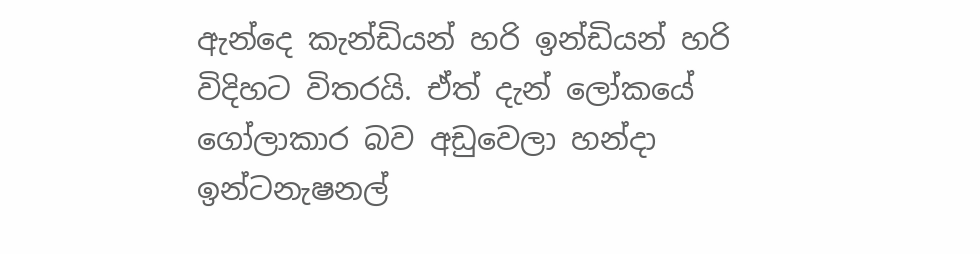ඇන්දෙ කැන්ඩියන් හරි ඉන්ඩියන් හරි විදිහට විතරයි. ඒත් දැන් ලෝකයේ ගෝලාකාර බව අඩුවෙලා හන්දා ඉන්ටනැෂනල්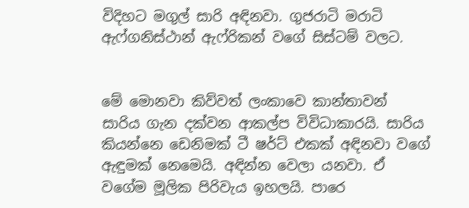විදිහට මගුල් සාරි අඳිනවා. ගුජරාටි මරාටි ඇෆ්ගනිස්ථාන් ඇෆ්රිකන් වගේ සිස්ටම් වලට.


මේ මොනවා කිව්වත් ලංකාවෙ කාන්තාවන් සාරිය ගැන දක්වන ආකල්ප විවිධාකාරයි. සාරිය කියන්නෙ ඩෙනිමක් ටී ෂර්ට් එකක් අඳිනවා වගේ ඇඳුමක් නෙමෙයි. අඳින්න වෙලා යනවා. ඒ වගේම මූලික පිරිවැය ඉහලයි. පාරෙ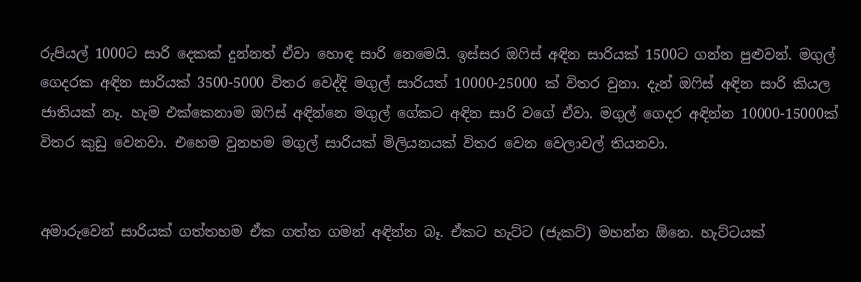රුපියල් 1000ට සාරි දෙකක් දුන්නත් ඒවා හොඳ සාරි නෙමෙයි. ඉස්සර ඔෆිස් අඳින සාරියක් 1500ට ගන්න පුළුවන්. මගුල් ගෙදරක අඳින සාරියක් 3500-5000 විතර වෙද්දි මගුල් සාරියත් 10000-25000 ක් විතර වුනා. දැන් ඔෆිස් අඳින සාරි කියල ජාතියක් නෑ. හැම එක්කෙනාම ඔෆිස් අඳින්නෙ මගුල් ගේකට අඳින සාරි වගේ ඒවා. මගුල් ගෙදර අඳින්න 10000-15000ක් විතර කුඩු වෙනවා. එහෙම වුනහම මගුල් සාරියක් මිලියනයක් විතර වෙන වෙලාවල් තියනවා.


අමාරුවෙන් සාරියක් ගත්තහම ඒක ගත්ත ගමන් අඳින්න බෑ. ඒකට හැට්ට (ජැකට්) මහන්න ඕනෙ. හැට්ටයක්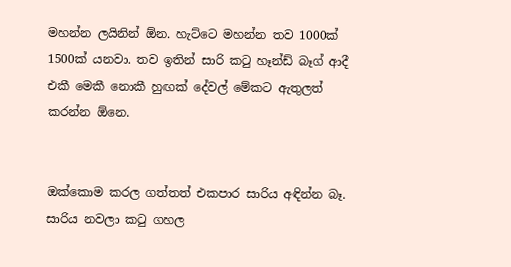මහන්න ලයිනින් ඕන. හැට්ටෙ මහන්න තව 1000ක් 1500ක් යනවා. තව ඉතින් සාරි කටු හෑන්ඩ් බෑග් ආදී එකී මෙකී නොකී හුඟක් දේවල් මේකට ඇතුලත් කරන්න ඕනෙ.


ඔක්කොම කරල ගත්තත් එකපාර සාරිය අඳින්න බෑ. සාරිය නවලා කටු ගහල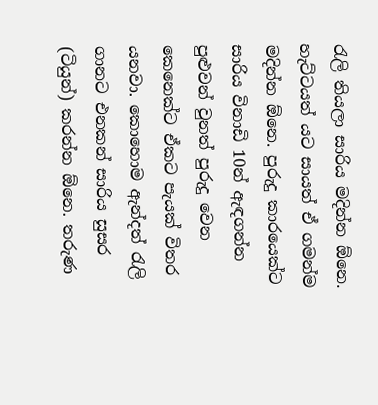රැලි තියලා සාරිය මදින්න ඕනෙ. හැට්ටයත් යට සායත් ඒ ගමන්ම මදින්න ඕනෙ. පුරුදු කාරයෙක්ට සාරිය විනාඩි 10න් ඇඳගන්න පුළුවන් වුනත් පුරුදු වෙන කෙනෙක්ට ඒකට පැයක් විතර යනවා. කොහොම ඇන්දත් රැලි ගානට එනකන් සාරිය සුසර (ටියුන්) කරන්න ඕනෙ. තරුණ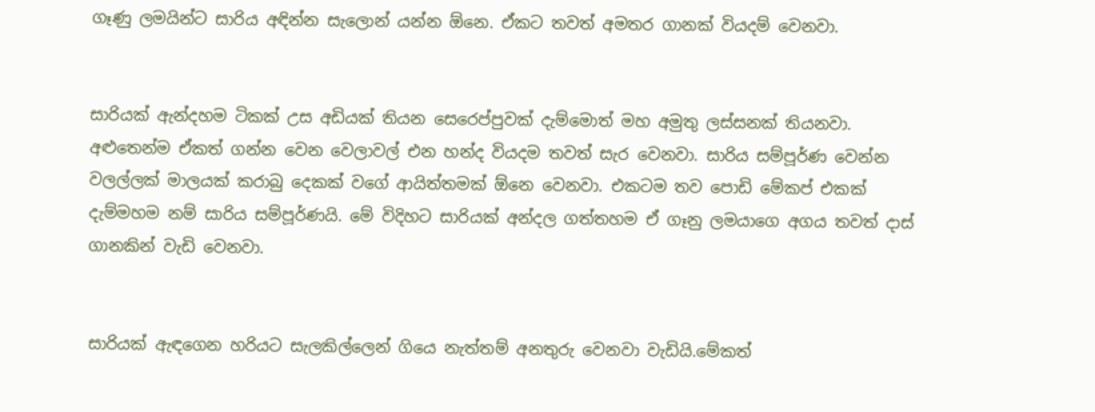ගෑණු ලමයින්ට සාරිය අඳින්න සැලොන් යන්න ඕනෙ. ඒකට තවත් අමතර ගානක් වියදම් වෙනවා.


සාරියක් ඇන්දහම ටිකක් උස අඩියක් තියන සෙරෙප්පුවක් දැම්මොත් මහ අමුතු ලස්සනක් තියනවා. අළුතෙන්ම ඒකත් ගන්න වෙන වෙලාවල් එන හන්ද වියදම තවත් සැර වෙනවා. සාරිය සම්පූර්ණ වෙන්න වලල්ලක් මාලයක් කරාබු දෙකක් වගේ ආයිත්තමක් ඕනෙ වෙනවා. එකටම තව පොඩි මේකප් එකක් දැම්මහම නම් සාරිය සම්පූර්ණයි. මේ විදිහට සාරියක් අන්දල ගත්තහම ඒ ගෑනු ලමයාගෙ අගය තවත් දාස් ගානකින් වැඩි වෙනවා.


සාරියක් ඇඳගෙන හරියට සැලකිල්ලෙන් ගියෙ නැත්තම් අනතුරු වෙනවා වැඩියි.මේකත්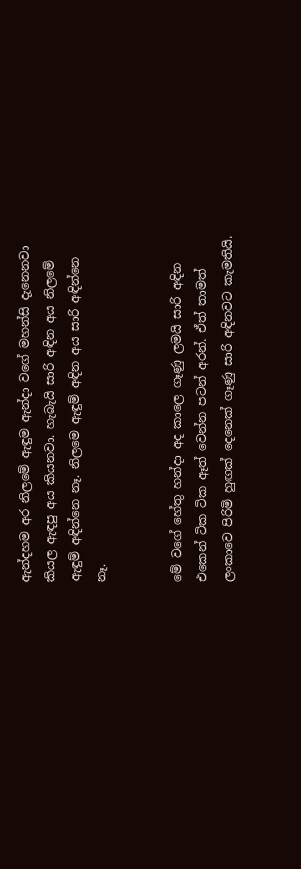ඇන්දහම අර නිලමේ ඇඳුම ඇන්දා වගේ මහන්සි දැනෙනවා කියල ඇඳපු අය කියනවා. හැබැයි සාරි අඳින අය නිලමේ ඇඳුම් අඳින්නෙ නෑ. නිලමෙ ඇඳුම් අඳින අය සාරි අඳින්නෙ නෑ.


මේ වගේ හේතු හන්දා අද කාලෙ ගෑණු ලමයි සාරි අඳින එකෙන් ටික ටික ඈත් වෙන්න පටන් අරන්. ඒත් තාමත් ලංකාවෙ පිරිමි හුඟක් දෙනෙක් ගෑණු සාරි අඳිනවට කැමතියි.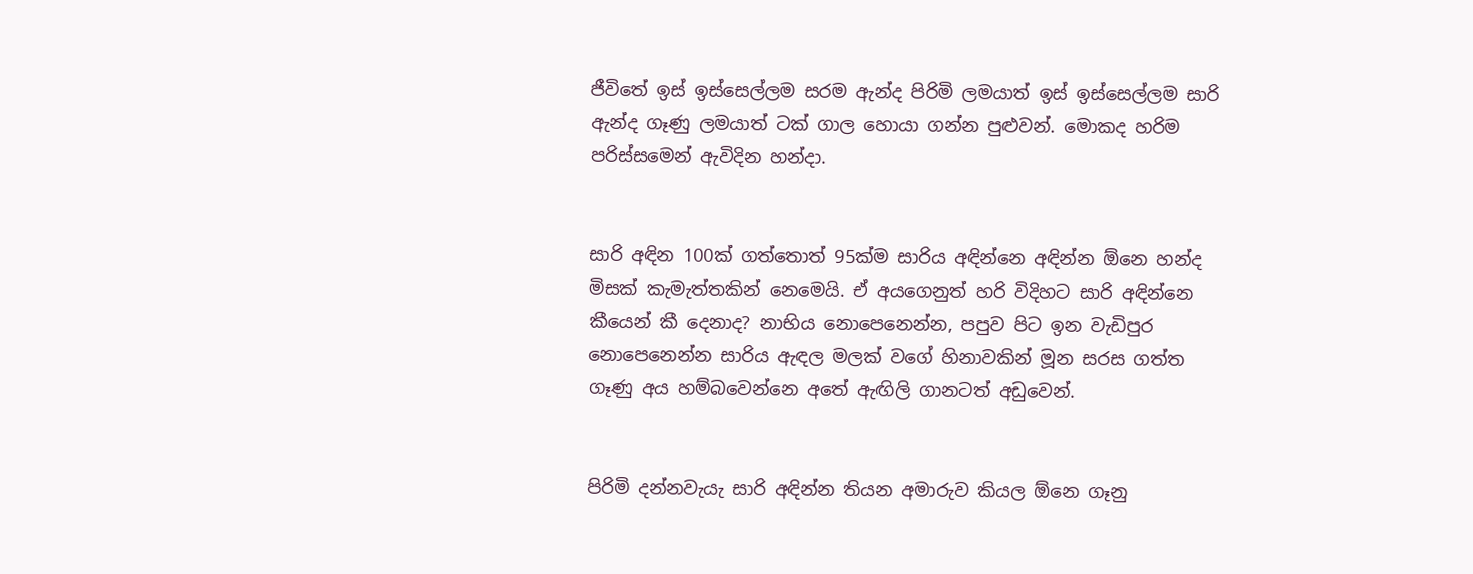ජීවිතේ ඉස් ඉස්සෙල්ලම සරම ඇන්ද පිරිමි ලමයාත් ඉස් ඉස්සෙල්ලම සාරි ඇන්ද ගෑණු ලමයාත් ටක් ගාල හොයා ගන්න පුළුවන්. මොකද හරිම පරිස්සමෙන් ඇවිදින හන්දා.


සාරි අඳින 100ක් ගත්තොත් 95ක්ම සාරිය අඳින්නෙ අඳින්න ඕනෙ හන්ද මිසක් කැමැත්තකින් නෙමෙයි. ඒ අයගෙනුත් හරි විදිහට සාරි අඳින්නෙ කීයෙන් කී දෙනාද? නාභිය නොපෙනෙන්න, පපුව පිට ඉන වැඩිපුර නොපෙනෙන්න සාරිය ඇඳල මලක් වගේ හිනාවකින් මූන සරස ගත්ත ගෑණු අය හම්බවෙන්නෙ අතේ ඇඟිලි ගානටත් අඩුවෙන්.


පිරිමි දන්නවැයැ සාරි අඳින්න තියන අමාරුව කියල ඕනෙ ගෑනු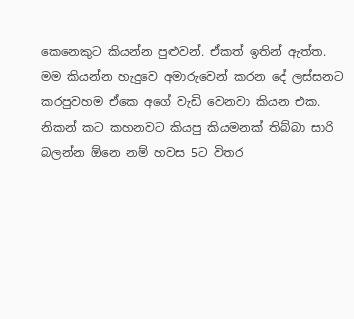කෙනෙකුට කියන්න පුළුවන්. ඒකත් ඉතින් ඇත්ත. මම කියන්න හැදුවෙ අමාරුවෙන් කරන දේ ලස්සනට කරපුවහම ඒකෙ අගේ වැඩි වෙනවා කියන එක.
නිකන් කට කහනවට කියපු කියමනක් තිබ්බා සාරි බලන්න ඕනෙ නම් හවස 5ට විතර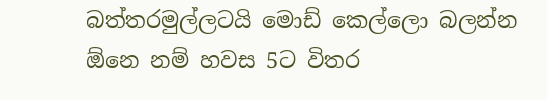බත්තරමුල්ලටයි මොඩ් කෙල්ලො බලන්න ඕනෙ නම් හවස 5ට විතර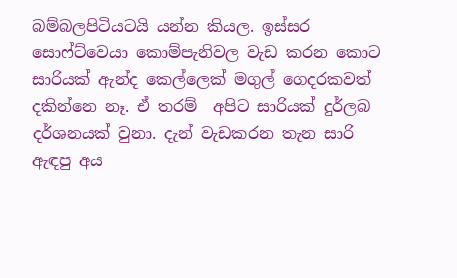බම්බලපිටියටයි යන්න කියල. ඉස්සර සොෆ්ට්වෙයා කොම්පැනිවල වැඩ කරන කොට සාරියක් ඇන්ද කෙල්ලෙක් මගුල් ගෙදරකවත් දකින්නෙ නෑ. ඒ තරම්  අපිට සාරියක් දුර්ලබ දර්ශනයක් වුනා. දැන් වැඩකරන තැන සාරි ඇඳපු අය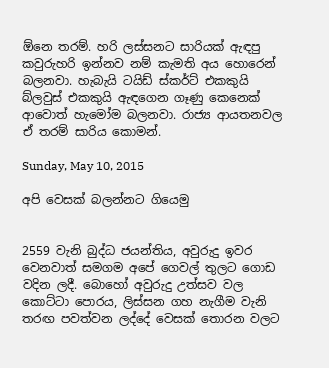ඕනෙ තරම්. හරි ලස්සනට සාරියක් ඇඳපු කවුරුහරි ඉන්නව නම් කැමති අය හොරෙන් බලනවා. හැබැයි ටයිඩ් ස්කර්ට් එකකුයි බ්ලවුස් එකකුයි ඇඳගෙන ගෑණු කෙනෙක් ආවොත් හැමෝම බලනවා. රාජ්‍ය ආයතනවල ඒ තරම් සාරිය කොමන්.

Sunday, May 10, 2015

අපි වෙසක් බලන්නට ගියෙමු


2559 වැනි බුද්ධ ජයන්තිය, අවුරුදු ඉවර වෙනවාත් සමගම අපේ ගෙවල් තුලට ගොඩ වදින ලදී. බොහෝ අවුරුදු උත්සව වල කොට්ටා පොරය, ලිස්සන ගහ නැගීම වැනි තරඟ පවත්වන ලද්දේ වෙසක් තොරන වලට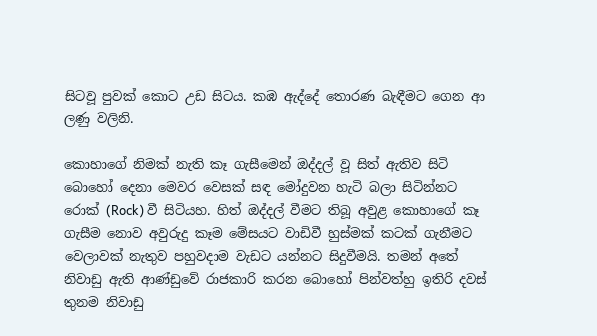සිටවූ පුවක් කොට උඩ සිටය. කඹ ඇද්දේ තොරණ බැඳීමට ගෙන ආ ලණු වලිනි.

කොහාගේ නිමක් නැති කෑ ගැසීමෙන් ඔද්දල් වූ සිත් ඇතිව සිටි බොහෝ දෙනා මෙවර වෙසක් සඳ මෝදුවන හැටි බලා සිටින්නට රොක් (Rock) වී සිටියහ. හිත් ඔද්දල් වීමට තිබූ අවුළ කොහාගේ කෑ ගැසීම නොව අවුරුදු කෑම මේසයට වාඩිවී හුස්මක් කටක් ගැනීමට වෙලාවක් නැතුව පහුවදාම වැඩට යන්නට සිදුවීමයි. තමන් අතේ නිවාඩු ඇති ආණ්ඩුවේ රාජකාරි කරන බොහෝ පින්වත්හු ඉතිරි දවස් තුනම නිවාඩු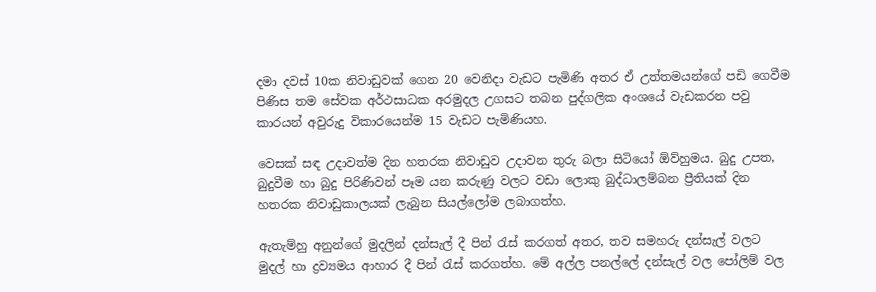දමා දවස් 10ක නිවාඩුවක් ගෙන 20 වෙනිදා වැඩට පැමිණි අතර ඒ උත්තමයන්ගේ පඩි ගෙවීම පිණිස තම සේවක අර්ථසාධක අරමුදල උගසට තබන පුද්ගලික අංශයේ වැඩකරන පවු කාරයන් අවුරුදු විකාරයෙන්ම 15 වැඩට පැමිණියහ.

වෙසක් සඳ උදාවත්ම දින හතරක නිවාඩුව උදාවන තුරු බලා සිටියෝ ඕව්හුමය. බුදු උපත, බුදුවීම හා බුදු පිරිණිවන් පෑම යන කරුණු වලට වඩා ලොකු බුද්ධාලම්බන ප්‍රීතියක් දින හතරක නිවාඩුකාලයක් ලැබුන සියල්ලෝම ලබාගත්හ.

ඇතැම්හු අනුන්ගේ මුදලින් දන්සැල් දී පින් රැස් කරගත් අතර, තව සමහරු දන්සැල් වලට මුදල් හා ද්‍රව්‍යමය ආහාර දී පින් රැස් කරගත්හ. මේ අල්ල පනල්ලේ දන්සැල් වල පෝලිම් වල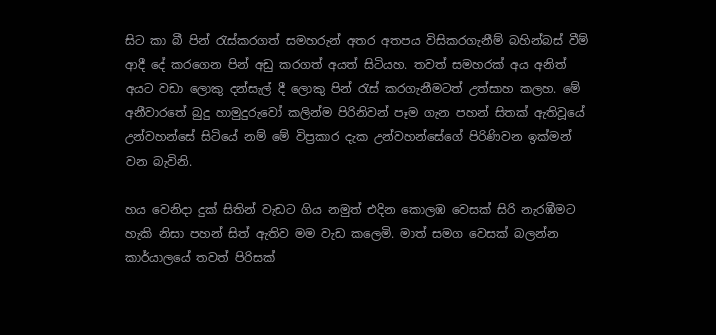සිට කා බී පින් රැස්කරගත් සමහරුන් අතර අතපය විසිකරගැනීම් බහින්බස් වීම් ආදී දේ කරගෙන පින් අඩු කරගත් අයත් සිටියහ. තවත් සමහරක් අය අනිත් අයට වඩා ලොකු දන්සැල් දී ලොකු පින් රැස් කරගැනීමටත් උත්සාහ කලහ. මේ අනීවාරතේ බුදු හාමුදුරුවෝ කලින්ම පිරිනිවන් පෑම ගැන පහන් සිතක් ඇතිවූයේ උන්වහන්සේ සිටියේ නම් මේ විප්‍රකාර දැක උන්වහන්සේගේ පිරිණිවන ඉක්මන් වන බැවිනි.

හය වෙනිදා දුක් සිතින් වැඩට ගිය නමුත් එදින කොලඹ වෙසක් සිරි නැරඹීමට හැකි නිසා පහන් සිත් ඇතිව මම වැඩ කලෙමි. මාත් සමග වෙසක් බලන්න කාර්යාලයේ තවත් පිරිසක්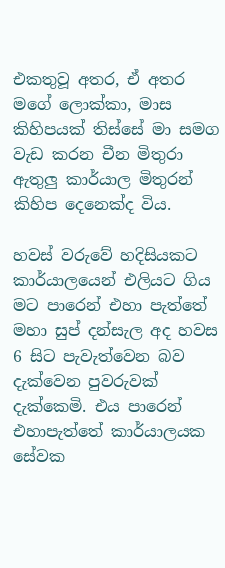එකතුවූ අතර, ඒ අතර මගේ ලොක්කා, මාස කිහිපයක් තිස්සේ මා සමග වැඩ කරන චීන මිතුරා ඇතුලු කාර්යාල මිතුරන් කිහිප දෙනෙක්ද විය.

හවස් වරුවේ හදිසියකට කාර්යාලයෙන් එලියට ගිය මට පාරෙන් එහා පැත්තේ මහා සුප් දන්සැල අද හවස 6 සිට පැවැත්වෙන බව දැක්වෙන පුවරුවක් දැක්කෙමි. එය පාරෙන් එහාපැත්තේ කාර්යාලයක සේවක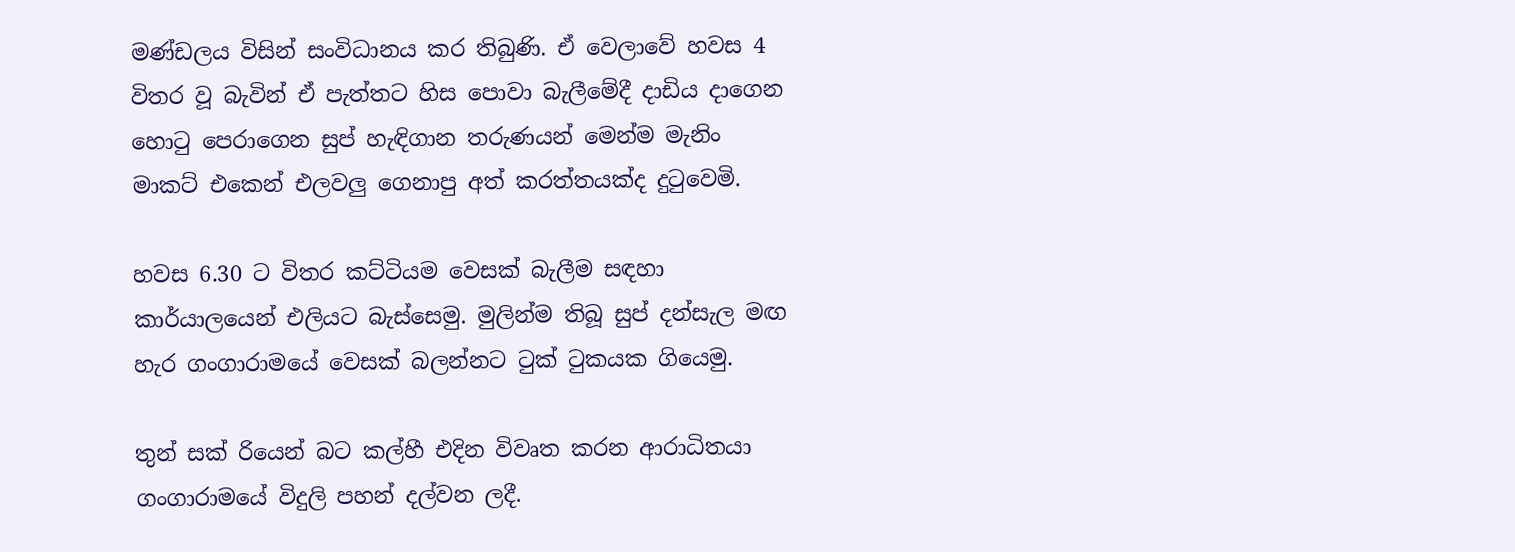මණ්ඩලය විසින් සංවිධානය කර තිබුණි. ඒ වෙලාවේ හවස 4 විතර වූ බැවින් ඒ පැත්තට හිස පොවා බැලීමේදී දාඩිය දාගෙන හොටු පෙරාගෙන සුප් හැඳිගාන තරුණයන් මෙන්ම මැනිං මාකට් එකෙන් එලවලු ගෙනාපු අත් කරත්තයක්ද දුටුවෙමි.

හවස 6.30 ට විතර කට්ටියම වෙසක් බැලීම සඳහා කාර්යාලයෙන් එලියට බැස්සෙමු. මුලින්ම තිබූ සුප් දන්සැල මඟ හැර ගංගාරාමයේ වෙසක් බලන්නට ටුක් ටුකයක ගියෙමු.

තුන් සක් රියෙන් බට කල්හී එදින විවෘත කරන ආරාධිතයා ගංගාරාමයේ විදුලි පහන් දල්වන ලදී.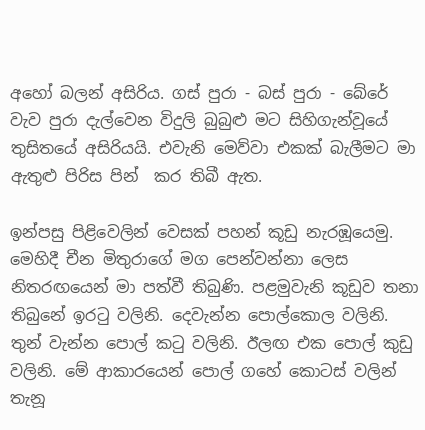අහෝ බලන් අසිරිය. ගස් පුරා - බස් පුරා - බේරේ වැව පුරා දැල්වෙන විදුලි බුබුළු මට සිහිගැන්වූයේ තුසිතයේ අසිරියයි. එවැනි මෙව්වා එකක් බැලීමට මා ඇතුළු පිරිස පින්  කර තිබී ඇත.

ඉන්පසු පිළිවෙලින් වෙසක් පහන් කූඩු නැරඹූයෙමු. මෙහිදී චීන මිතුරාගේ මග පෙන්වන්නා ලෙස නිතරඟයෙන් මා පත්වී තිබුණි. පළමුවැනි කූඩුව තනා තිබුනේ ඉරටු වලිනි. දෙවැන්න පොල්කොල වලිනි. තුන් වැන්න පොල් කටු වලිනි. ඊලඟ එක පොල් කුඩු වලිනි. මේ ආකාරයෙන් පොල් ගහේ කොටස් වලින් තැනූ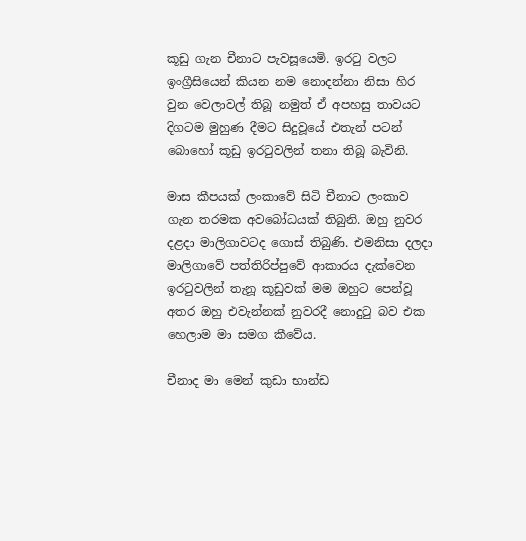කූඩු ගැන චීනාට පැවසූයෙමි. ඉරටු වලට ඉංග්‍රීසියෙන් කියන නම නොදන්නා නිසා හිර වුන වෙලාවල් තිබූ නමුත් ඒ අපහසු තාවයට දිගටම මුහුණ දීමට සිදුවූයේ එතැන් පටන් බොහෝ කූඩු ඉරටුවලින් තනා තිබූ බැවිනි.

මාස කීපයක් ලංකාවේ සිටි චීනාට ලංකාව ගැන තරමක අවබෝධයක් තිබුනි. ඔහු නුවර දළදා මාලිගාවටද ගොස් තිබුණි. එමනිසා දලදා මාලිගාවේ පත්තිරිප්පුවේ ආකාරය දැක්වෙන ඉරටුවලින් තැනූ කූඩුවක් මම ඔහුට පෙන්වූ අතර ඔහු එවැන්නක් නුවරදී නොදුටු බව එක හෙලාම මා සමග කීවේය.

චීනාද මා මෙන් කුඩා භාන්ඩ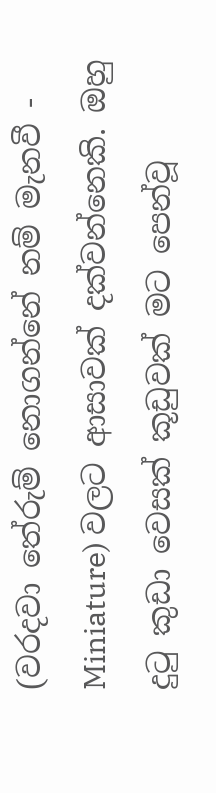(වරදවා තේරුම් නොගන්නේ නම් මැනවී - Miniature) වලට ආසාවක් දක්වන්නෙකි. ඔහු දුටු කුඩා වෙසක් කූඩුවක් මට පෙන්වූ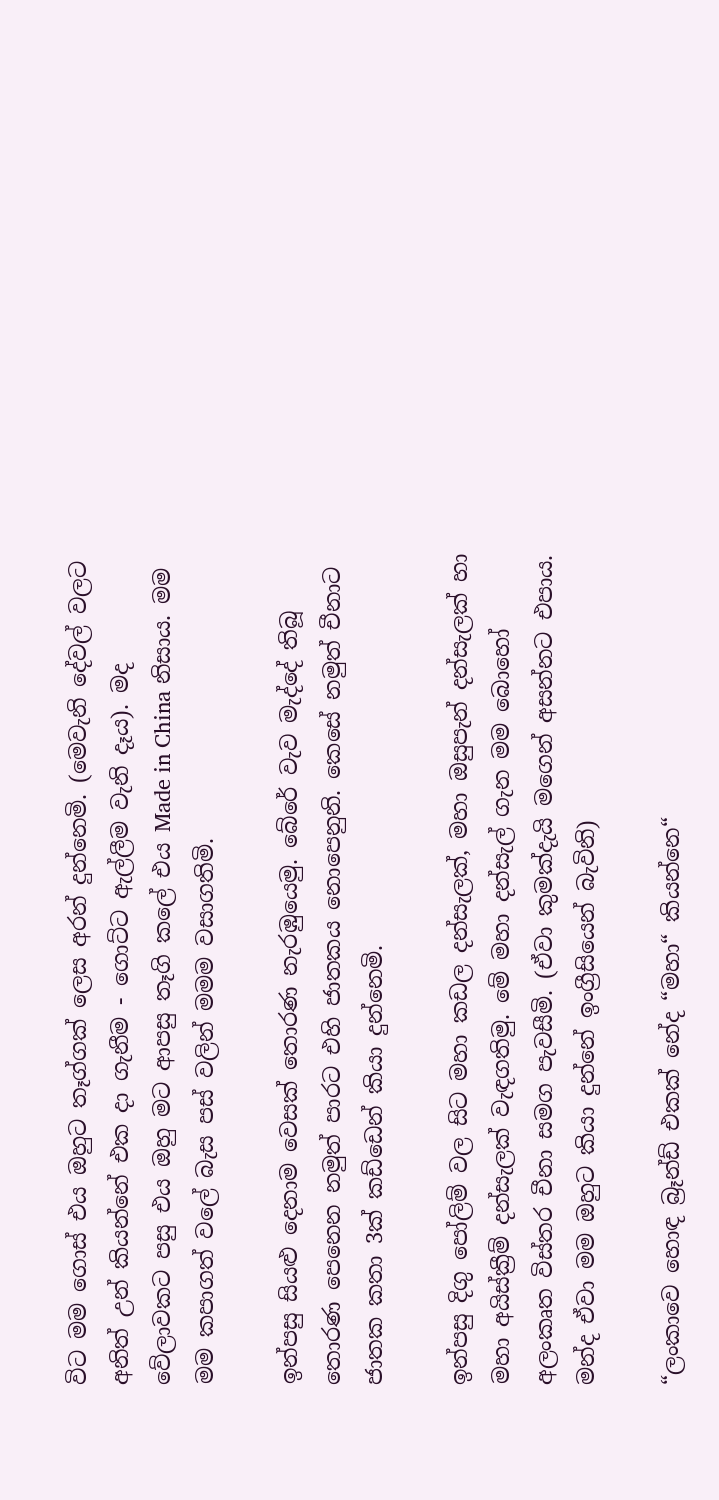විට මම ගොස් එය ඔහුට තෑග්ගක් ලෙස අරන් දුන්නෙමි. (මෙවැනි දේවල් වලට අනිත් උන් කියන්නේ එක දා ගැනීම - ගොට්ට ඇල්ලීම වැනි දෑය). මද වේලාවකට පසු එය ඔහු මට ආපසු තෑගි කලේ එය Made in China නිසාය. මම මම කපාගත් වලේ බැස පස් වලින් මමම වසාගතිමි.

ඉන්පසු සියළු දෙනාම වෙසක් තොරණ නැරඹුයෙමු. බේරේ වැව මැද්දේ තිබූ තොරණ පෙනෙන නමුත් පාරට එහි ජාතකය නොපෙනුනි. කෙසේ නමුත් චීනාට ජාතක කතා 3ක් කඩ්ඩෙන් කියා දුන්නෙමි.

ඉන්පසු දිගු පෝලිම් වල සිට මහා කඩල දන්සැලක්, මහා ඔසුපැන් දන්සැලක් හා මහා අයිස්ක්‍රීම් දන්සැලක් වැඳගතිමු. මේ මහා දන්සැල් ගැන මම බොහෝ අලංකෘත විස්තර චීනා සමග පැවසීමි. (ඒවා කුමක්දැයි මගෙන් අසන්නට එපාය. මන්ද ඒවා මම ඔහුට කියා දුන්නේ ඉංග්‍රීසියෙන් බැවිනි)

“ලංකාවෙ හොඳ බ්‍රෑන්ඩ් එකක් නේද “මහා“ කියන්නෙ“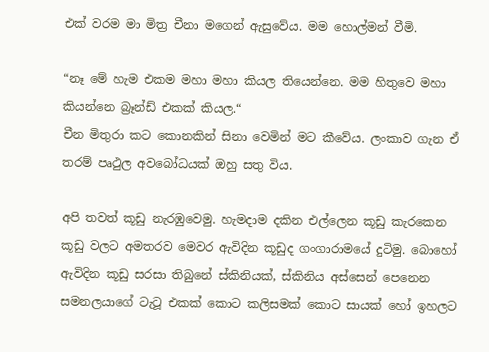එක් වරම මා මිත්‍ර චීනා මගෙන් ඇසුවේය. මම හොල්මන් වීමි.

“නෑ මේ හැම එකම මහා මහා කියල තියෙන්නෙ. මම හිතුවෙ මහා කියන්නෙ බ්‍රෑන්ඩ් එකක් කියල.“
චීන මිතුරා කට කොනකින් සිනා වෙමින් මට කීවේය. ලංකාව ගැන ඒ තරම් පෘථුල අවබෝධයක් ඔහු සතු විය.

අපි තවත් කූඩු නැරඹුවෙමු. හැමදාම දකින එල්ලෙන කූඩු කැරකෙන කූඩු වලට අමතරව මෙවර ඇවිදින කූඩුද ගංගාරාමයේ දුටිමු. බොහෝ ඇවිදින කූඩු සරසා තිබුනේ ස්කිනියක්, ස්කිනිය අස්සෙන් පෙනෙන සමනලයාගේ ටැටූ එකක් කොට කලිසමක් කොට සායක් හෝ ඉහලට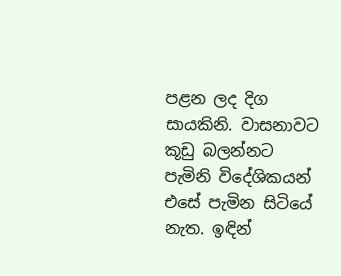පළන ලද දිග සායකිනි. වාසනාවට කූඩු බලන්නට පැමිනි විදේශිකයන් එසේ පැමින සිටියේ නැත. ඉඳින්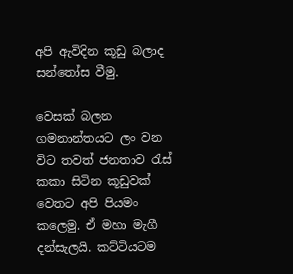අපි ඇවිදින කූඩු බලාද සන්තෝස වීමු.

වෙසක් බලන ගමනාන්තයට ලං වන විට තවත් ජනතාව රැස් කකා සිටින කූඩුවක් වෙතට අපි පියමං කලෙමු. ඒ මහා මැගී දන්සැලයි. කට්ටියටම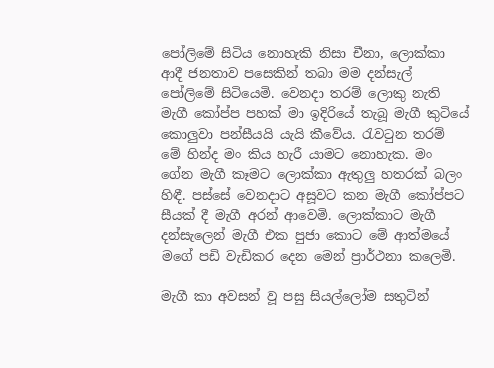පෝලිමේ සිටිය නොහැකි නිසා චීනා, ලොක්කා ආදී ජනතාව පසෙකින් තබා මම දන්සැල් පෝලිමේ සිටියෙමි. වෙනදා තරම් ලොකු නැති මැගී කෝප්ප පහක් මා ඉදිරියේ තැබූ මැගී කුටියේ කොලුවා පන්සීයයි යැයි කීවේය. රැවටුන තරම් මේ හින්ද මං කිය හැරී යාමට නොහැක. මං ගේන මැගී කෑමට ලොක්කා ඇතුලු හතරක් බලං හිඳී. පස්සේ වෙනදාට අසූවට කන මැගී කෝප්පට සීයක් දී මැගී අරන් ආවෙමි. ලොක්කාට මැගී දන්සැලෙන් මැගී එක පුජා කොට මේ ආත්මයේ මගේ පඩි වැඩිකර දෙන මෙන් ප්‍රාර්ථනා කලෙමි.

මැගී කා අවසන් වූ පසු සියල්ලෝම සතුටින්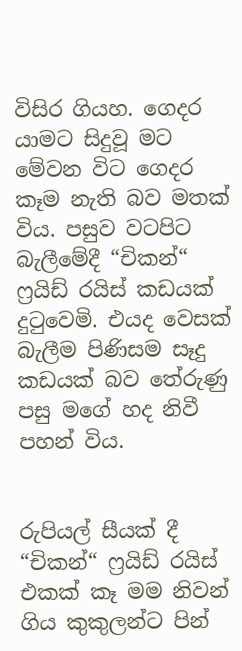විසිර ගියහ. ගෙදර යාමට සිදුවූ මට මේවන විට ගෙදර කෑම නැති බව මතක් විය. පසුව වටපිට බැලීමේදී “චිකන්“ ෆ්‍රයිඩ් රයිස් කඩයක් දුටුවෙමි. එයද වෙසක් බැලීම පිණිසම සෑදු කඩයක් බව තේරුණු පසු මගේ හද නිවී පහන් විය.


රුපියල් සීයක් දී “චිකන්“ ෆ්‍රයිඩ් රයිස් එකක් කෑ මම නිවන් ගිය කුකුලන්ට පින්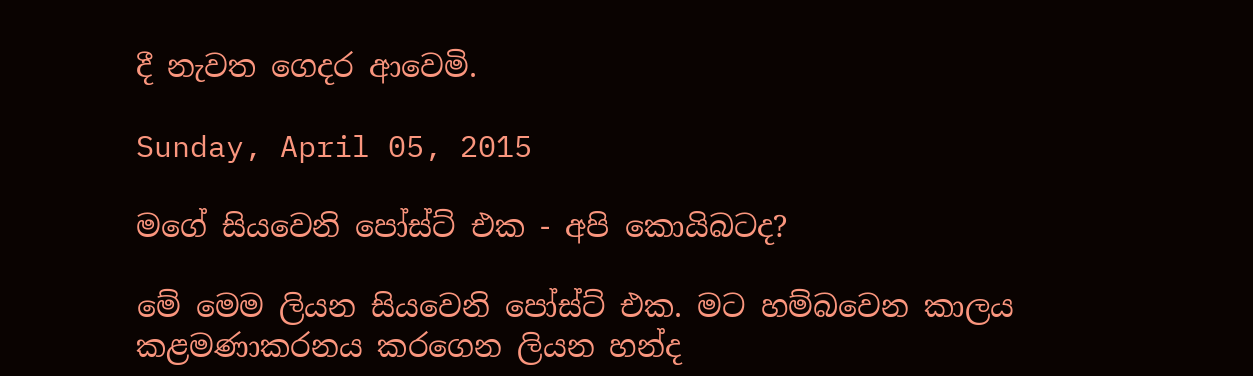දී නැවත ගෙදර ආවෙමි.

Sunday, April 05, 2015

මගේ සියවෙනි පෝස්ට් එක - අපි කොයිබටද?

මේ මෙම ලියන සියවෙනි පෝස්ට් එක. මට හම්බවෙන කාලය කළමණාකරනය කරගෙන ලියන හන්ද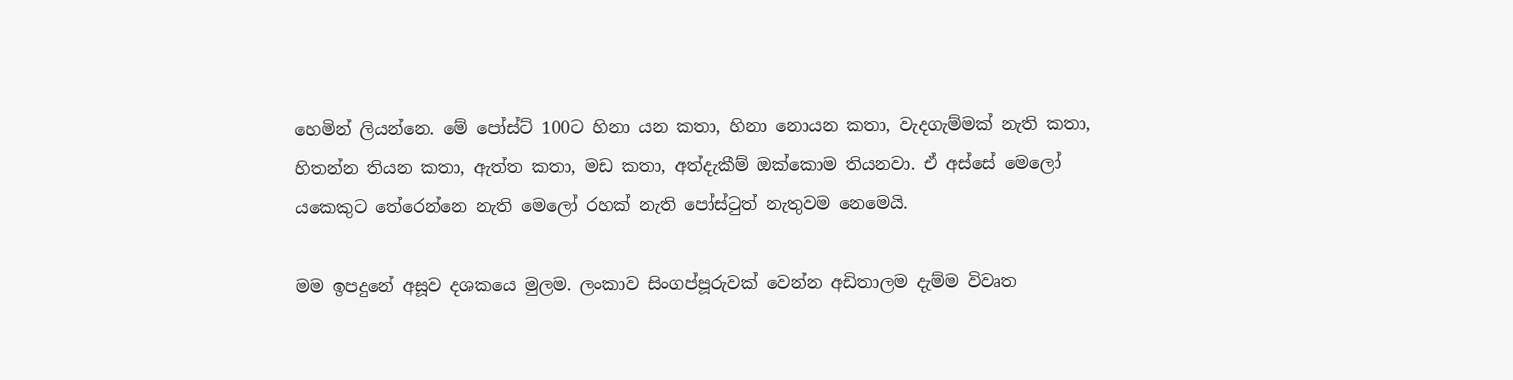හෙමින් ලියන්නෙ. මේ පෝස්ට් 100ට හිනා යන කතා, හිනා නොයන කතා, වැදගැම්මක් නැති කතා, හිතන්න තියන කතා, ඇත්ත කතා, මඩ කතා, අත්දැකීම් ඔක්කොම තියනවා. ඒ අස්සේ මෙලෝ යකෙකුට තේරෙන්නෙ නැති මෙලෝ රහක් නැති පෝස්ටුත් නැතුවම නෙමෙයි.

මම ඉපදුනේ අසූව දශකයෙ මුලම. ලංකාව සිංගප්පූරුවක් වෙන්න අඩිතාලම දැම්ම විවෘත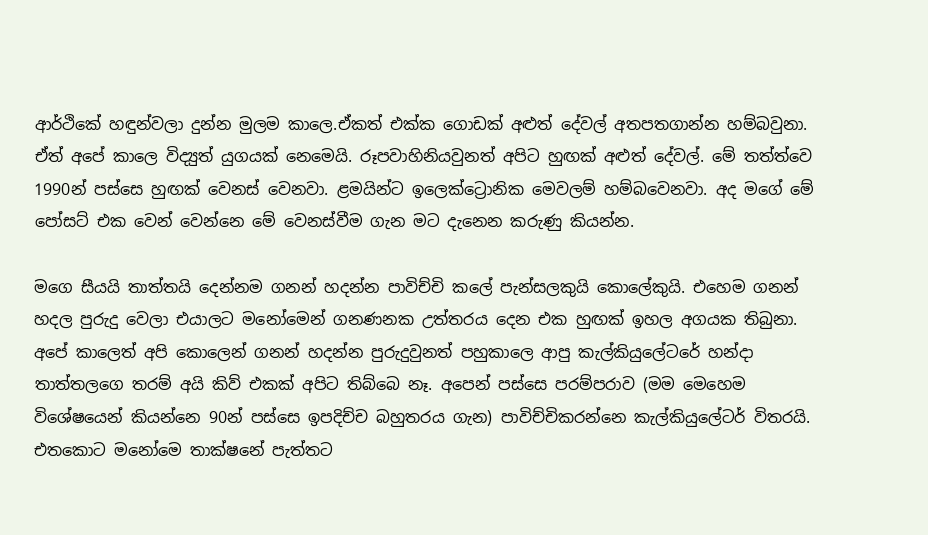ආර්ථිකේ හඳුන්වලා දුන්න මුලම කාලෙ.ඒකත් එක්ක ගොඩක් අළුත් දේවල් අතපතගාන්න හම්බවුනා. ඒත් අපේ කාලෙ විද්‍යුත් යුගයක් නෙමෙයි. රූපවාහිනියවුනත් අපිට හුඟක් අළුත් දේවල්. මේ තත්ත්වෙ 1990න් පස්සෙ හුඟක් වෙනස් වෙනවා. ළමයින්ට ඉලෙක්ට්‍රොනික මෙවලම් හම්බවෙනවා. අද මගේ මේ පෝසට් එක වෙන් වෙන්නෙ මේ වෙනස්වීම ගැන මට දැනෙන කරුණු කියන්න.

මගෙ සීයයි තාත්තයි දෙන්නම ගනන් හදන්න පාවිච්චි කලේ පැන්සලකුයි කොලේකුයි. එහෙම ගනන් හදල පුරුදු වෙලා එයාලට මනෝමෙන් ගනණනක උත්තරය දෙන එක හුඟක් ඉහල අගයක තිබුනා. අපේ කාලෙත් අපි කොලෙන් ගනන් හදන්න පුරුදුවුනත් පහුකාලෙ ආපු කැල්කියුලේටරේ හන්දා තාත්තලගෙ තරම් අයි කිව් එකක් අපිට තිබ්බෙ නෑ. අපෙන් පස්සෙ පරම්පරාව (මම මෙහෙම විශේෂයෙන් කියන්නෙ 90න් පස්සෙ ඉපදිච්ච බහුතරය ගැන) පාවිච්චිකරන්නෙ කැල්කියුලේටර් විතරයි. එතකොට මනෝමෙ තාක්ෂනේ පැත්තට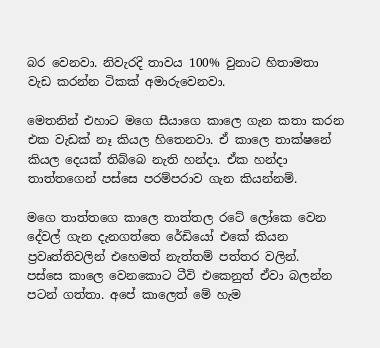බර වෙනවා. නිවැරදි තාවය 100% වුනාට හිතාමතා වැඩ කරන්න ටිකක් අමාරුවෙනවා.

මෙතනින් එහාට මගෙ සීයාගෙ කාලෙ ගැන කතා කරන එක වැඩක් නෑ කියල හිතෙනවා. ඒ කාලෙ තාක්ෂනේ කියල දෙයක් තිබ්බෙ නැති හන්දා. ඒක හන්දා තාත්තගෙන් පස්සෙ පරම්පරාව ගැන කියන්නම්.

මගෙ තාත්තගෙ කාලෙ තාත්තල රටේ ලෝකෙ වෙන දේවල් ගැන දැනගත්තෙ රේඩියෝ එකේ කියන ප්‍රවෘත්තිවලින් එහෙමත් නැත්තම් පත්තර වලින්.  පස්සෙ කාලෙ වෙනකොට ටීවි එකෙනුත් ඒවා බලන්න පටන් ගත්තා. අපේ කාලෙත් මේ හැම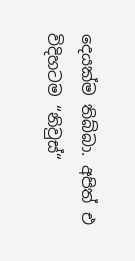දෙයක්ම තිබ්බා. අපිත් එ විදිහටම “නිවුස්“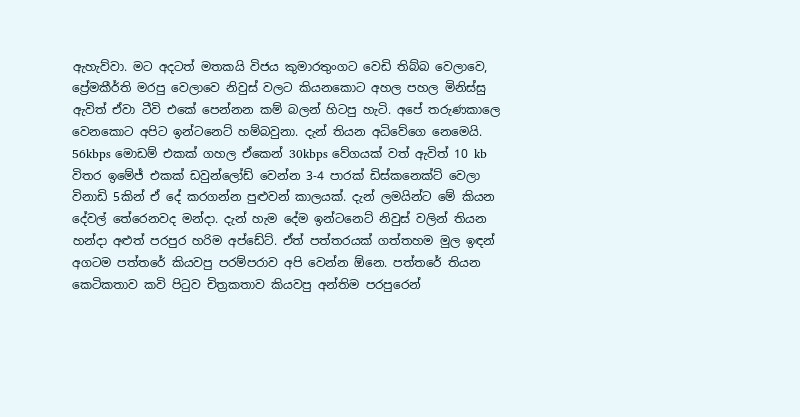ඇහැව්වා. මට අදටත් මතකයි විජය කුමාරතුංගට වෙඩි තිබ්බ වෙලාවෙ, ප්‍රේමකීර්ති මරපු වෙලාවෙ නිවුස් වලට කියනකොට අහල පහල මිනිස්සු ඇවිත් ඒවා ටීවි එකේ පෙන්නන කම් බලන් හිටපු හැටි. අපේ තරුණකාලෙ වෙනකොට අපිට ඉන්ටනෙට් හම්බවුනා. දැන් තියන අධිවේගෙ නෙමෙයි. 56kbps මොඩම් එකක් ගහල ඒකෙන් 30kbps වේගයක් වත් ඇවිත් 10 kb විතර ඉමේජ් එකක් ඩවුන්ලෝඩ් වෙන්න 3-4 පාරක් ඩිස්කනෙක්ට් වෙලා විනාඩි 5කින් ඒ දේ කරගන්න පුළුවන් කාලයක්. දැන් ලමයින්ට මේ කියන දේවල් තේරෙනවද මන්දා. දැන් හැම දේම ඉන්ටනෙට් නිවුස් වලින් තියන හන්දා අළුත් පරපුර හරිම අප්ඩේට්. ඒත් පත්තරයක් ගත්තහම මුල ඉඳන් අගටම පත්තරේ කියවපු පරම්පරාව අපි වෙන්න ඕනෙ. පත්තරේ තියන කෙටිකතාව කවි පිටුව චිත්‍රකතාව කියවපු අන්තිම පරපුරෙන්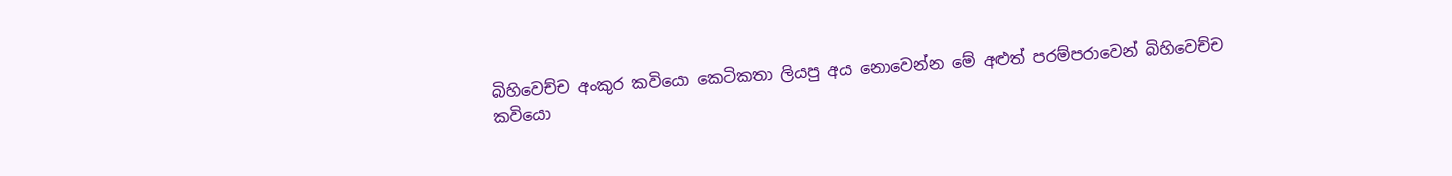බිහිවෙච්ච අංකුර කවියො කෙටිකතා ලියපු අය නොවෙන්න මේ අළුත් පරම්පරාවෙන් බිහිවෙච්ච කවියො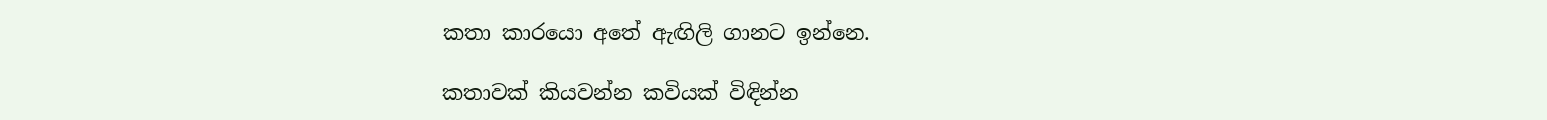කතා කාරයො අතේ ඇඟිලි ගානට ඉන්නෙ.

කතාවක් කියවන්න කවියක් විඳින්න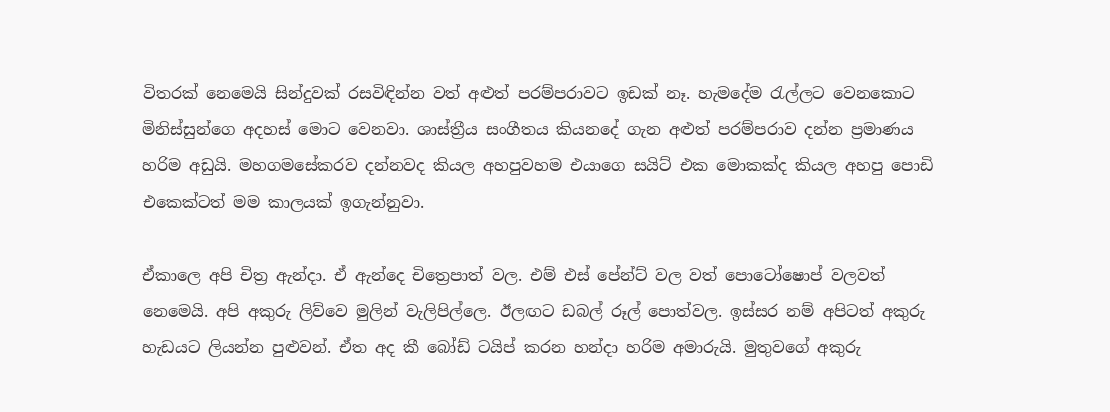විතරක් නෙමෙයි සින්දුවක් රසවිඳින්න වත් අළුත් පරම්පරාවට ඉඩක් නෑ. හැමදේම රැල්ලට වෙනකොට මිනිස්සුන්ගෙ අදහස් මොට වෙනවා. ශාස්ත්‍රීය සංගීතය කියනදේ ගැන අළුත් පරම්පරාව දන්න ප්‍රමාණය හරිම අඩුයි. මහගමසේකරව දන්නවද කියල අහපුවහම එයාගෙ සයිට් එක මොකක්ද කියල අහපු පොඩි එකෙක්ටත් මම කාලයක් ඉගැන්නුවා.

ඒකාලෙ අපි චිත්‍ර ඇන්දා. ඒ ඇන්දෙ චිත්‍රෙපාත් වල. එම් එස් පේන්ට් වල වත් පොටෝෂොප් වලවත් නෙමෙයි. අපි අකුරු ලිව්වෙ මුලින් වැලිපිල්ලෙ. ඊලඟට ඩබල් රූල් පොත්වල. ඉස්සර නම් අපිටත් අකුරු හැඩයට ලියන්න පුළුවන්. ඒත අද කී බෝඩ් ටයිප් කරන හන්දා හරිම අමාරුයි. මුතුවගේ අකුරු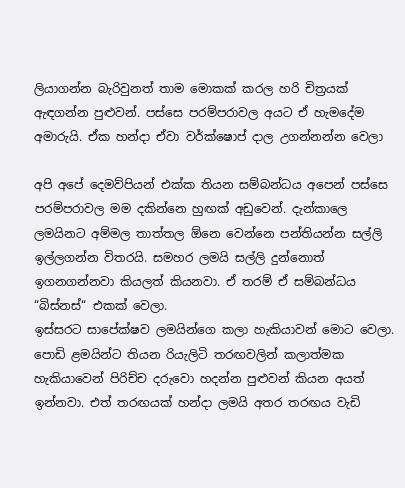ලියාගන්න බැරිවුනත් තාම මොකක් කරල හරි චිත්‍රයක් ඇඳගන්න පුළුවන්. පස්සෙ පරම්පරාවල අයට ඒ හැමදේම අමාරුයි. ඒක හන්දා ඒවා වර්ක්ෂොප් දාල උගන්නන්න වෙලා

අපි අපේ දෙමව්පියන් එක්ක තියන සම්බන්ධය අපෙන් පස්සෙ පරම්පරාවල මම දකින්නෙ හුඟක් අඩුවෙන්. දැන්කාලෙ ලමයිනට අම්මල තාත්තල ඕනෙ වෙන්නෙ පන්තියන්න සල්ලි ඉල්ලගන්න විතරයි. සමහර ලමයි සල්ලි දුන්නොත් ඉගනගන්නවා කියලත් කියනවා. ඒ තරම් ඒ සම්බන්ධය “බිස්නස්“ එකක් වෙලා.
ඉස්සරට සාපේක්ෂව ලමයින්ගෙ කලා හැකියාවන් මොට වෙලා. පොඩි ළමයින්ට තියන රියැලිටි තරඟවලින් කලාත්මක හැකියාවෙන් පිරිච්ච දරුවො හදන්න පුළුවන් කියන අයත් ඉන්නවා. එත් තරඟයක් හන්දා ලමයි අතර තරඟය වැඩි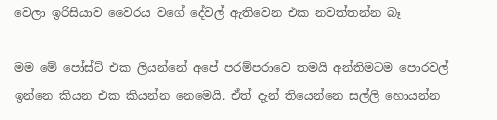වෙලා ඉරිසියාව වෛරය වගේ දේවල් ඇතිවෙන එක නවත්තන්න බෑ

මම මේ පෝස්ට් එක ලියන්නේ අපේ පරම්පරාවෙ තමයි අන්තිමටම පොරවල් ඉන්නෙ කියන එක කියන්න නෙමෙයි. ඒත් දැන් තියෙන්නෙ සල්ලි හොයන්න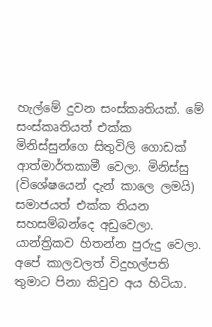හැල්මේ දුවන සංස්කෘතියක්. මේ සංස්කෘතියත් එක්ක මිනිස්සුන්ගෙ සිතුවිලි ගොඩක් ආත්මාර්තකාමී වෙලා. මිනිස්සු (විශේෂයෙන් දැන් කාලෙ ලමයි) සමාජයත් එක්ක තියන සහසම්බන්දෙ අඩුවෙලා. යාන්ත්‍රිකව හිතන්න පුරුදු වෙලා. අපේ කාලවලත් විදුහල්පති තුමාට පිනා කිවුව අය හිටියා.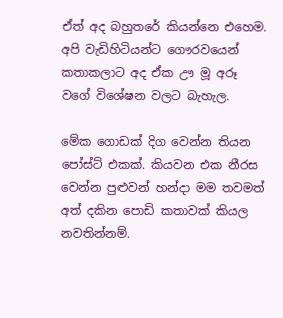ඒත් අද බහුතරේ කියන්නෙ එහෙම. අපි වැඩිහිටියන්ට ගෞරවයෙන් කතාකලාට අද ඒක ඌ මූ අරූ වගේ විශේෂන වලට බැහැල.

මේක ගොඩක් දිග වෙන්න තියන පෝස්ට් එකක්. කියවන එක නීරස වෙන්න පුළුවන් හන්දා මම තවමත් අත් දකින පොඩි කතාවක් කියල නවතින්නම්.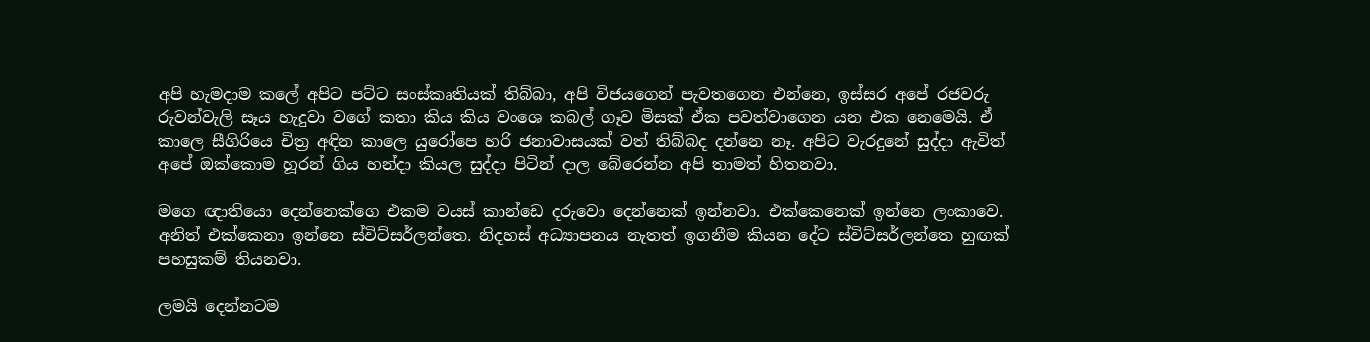අපි හැමදාම කලේ අපිට පට්ට සංස්කෘතියක් තිබ්බා, අපි විජයගෙන් පැවතගෙන එන්නෙ, ඉස්සර අපේ රජවරු රුවන්වැලි සෑය හැදුවා වගේ කතා කිය කිය වංශෙ කබල් ගෑව මිසක් ඒක පවත්වාගෙන යන එක නෙමෙයි. ඒ කාලෙ සීගිරියෙ චිත්‍ර අඳින කාලෙ යුරෝපෙ හරි ජනාවාසයක් වත් තිබ්බද දන්නෙ නෑ. අපිට වැරදුනේ සුද්දා ඇවිත් අපේ ඔක්කොම හූරන් ගිය හන්දා කියල සුද්දා පිටින් දාල බේරෙන්න අපි තාමත් හිතනවා.

මගෙ ඥාතියො දෙන්නෙක්ගෙ එකම වයස් කාන්ඩෙ දරුවො දෙන්නෙක් ඉන්නවා. එක්කෙනෙක් ඉන්නෙ ලංකාවෙ. අනිත් එක්කෙනා ඉන්නෙ ස්විට්සර්ලන්තෙ. නිදහස් අධ්‍යාපනය නැතත් ඉගනීම කියන දේට ස්විට්සර්ලන්තෙ හුඟක් පහසුකම් තියනවා.

ලමයි දෙන්නටම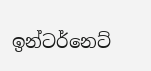ඉන්ටර්නෙට්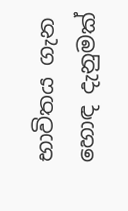භාවිතය ගැන හොඳ දැනුමක්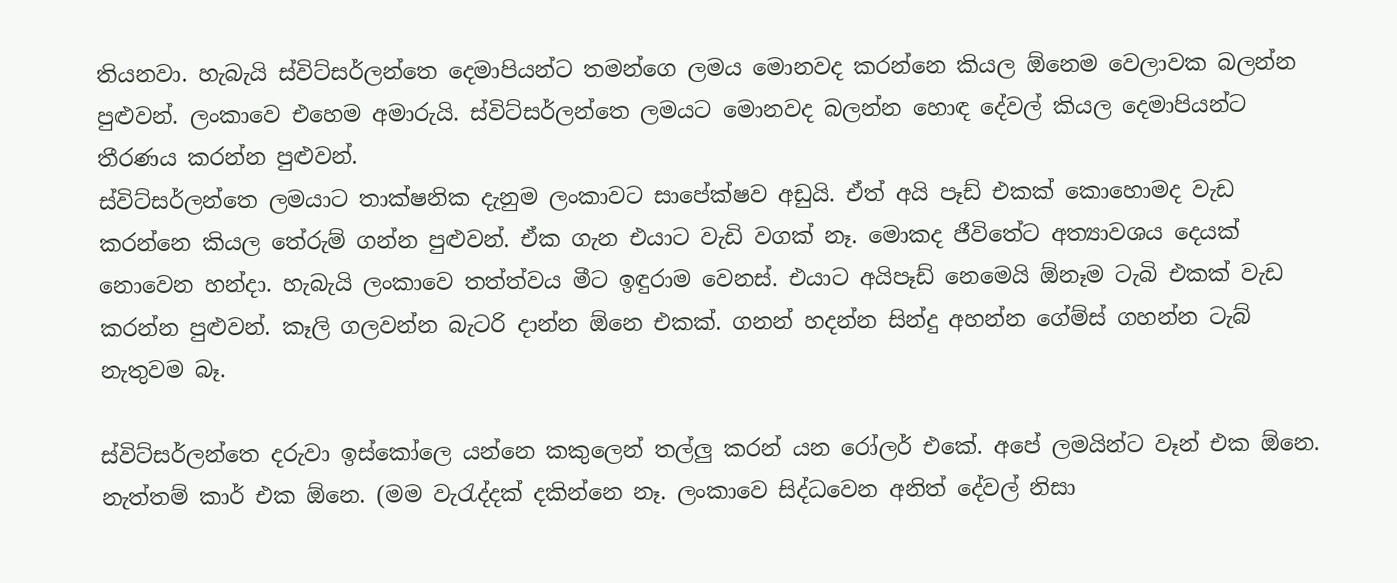තියනවා. හැබැයි ස්විට්සර්ලන්තෙ දෙමාපියන්ට තමන්ගෙ ලමය මොනවද කරන්නෙ කියල ඕනෙම වෙලාවක බලන්න පුළුවන්. ලංකාවෙ එහෙම අමාරුයි. ස්විට්සර්ලන්තෙ ලමයට මොනවද බලන්න හොඳ දේවල් කියල දෙමාපියන්ට තීරණය කරන්න පුළුවන්.
ස්විට්සර්ලන්තෙ ලමයාට තාක්ෂනික දැනුම ලංකාවට සාපේක්ෂව අඩුයි. ඒත් අයි පෑඩ් එකක් කොහොමද වැඩ කරන්නෙ කියල තේරුම් ගන්න පුළුවන්. ඒක ගැන එයාට වැඩි වගක් නෑ. මොකද ජීවිතේට අත්‍යාවශය දෙයක් නොවෙන හන්දා. හැබැයි ලංකාවෙ තත්ත්වය මීට ඉඳුරාම වෙනස්. එයාට අයිපෑඩ් නෙමෙයි ඕනෑම ටැබි එකක් වැඩ කරන්න පුළුවන්. කෑලි ගලවන්න බැටරි දාන්න ඕනෙ එකක්. ගනන් හදන්න සින්දු අහන්න ගේම්ස් ගහන්න ටැබ් නැතුවම බෑ.

ස්විට්සර්ලන්තෙ දරුවා ඉස්කෝලෙ යන්නෙ කකුලෙන් තල්ලු කරන් යන රෝලර් එකේ. අපේ ලමයින්ට වෑන් එක ඕනෙ. නැත්තම් කාර් එක ඕනෙ. (මම වැරැද්දක් දකින්නෙ නෑ. ලංකාවෙ සිද්ධවෙන අනිත් දේවල් නිසා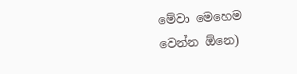මේවා මෙහෙම වෙන්න ඕනෙ)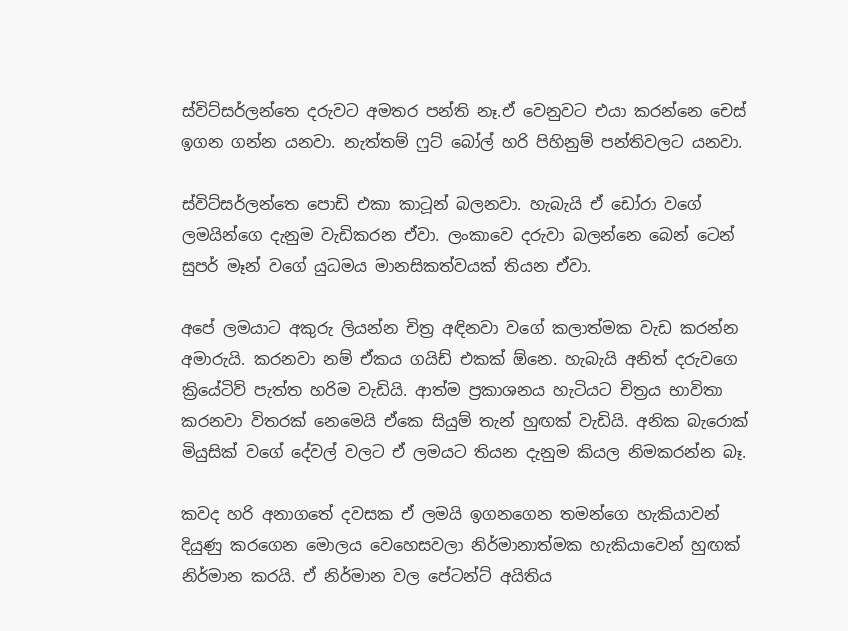ස්විට්සර්ලන්තෙ දරුවට අමතර පන්ති නෑ.ඒ වෙනුවට එයා කරන්නෙ චෙස් ඉගන ගන්න යනවා. නැත්තම් ෆුට් බෝල් හරි පිහිනුම් පන්තිවලට යනවා.

ස්විට්සර්ලන්තෙ පොඩි එකා කාටූන් බලනවා. හැබැයි ඒ ඩෝරා වගේ ලමයින්ගෙ දැනුම වැඩිකරන ඒවා. ලංකාවෙ දරුවා බලන්නෙ බෙන් ටෙන් සුපර් මෑන් වගේ යුධමය මානසිකත්වයක් තියන ඒවා.

අපේ ලමයාට අකුරු ලියන්න චිත්‍ර අඳිනවා වගේ කලාත්මක වැඩ කරන්න අමාරුයි. කරනවා නම් ඒකය ගයිඩ් එකක් ඕනෙ. හැබැයි අනිත් දරුවගෙ ක්‍රියේටිව් පැත්ත හරිම වැඩියි. ආත්ම ප්‍රකාශනය හැටියට චිත්‍රය භාවිතා කරනවා විතරක් නෙමෙයි ඒකෙ සියුම් තැන් හුඟක් වැඩියි. අනික බැරොක් මියුසික් වගේ දේවල් වලට ඒ ලමයට තියන දැනුම කියල නිමකරන්න බෑ.

කවද හරි අනාගතේ දවසක ඒ ලමයි ඉගනගෙන තමන්ගෙ හැකියාවන් දියුණු කරගෙන මොලය වෙහෙසවලා නිර්මානාත්මක හැකියාවෙන් හුඟක් නිර්මාන කරයි. ඒ නිර්මාන වල පේටන්ට් අයිතිය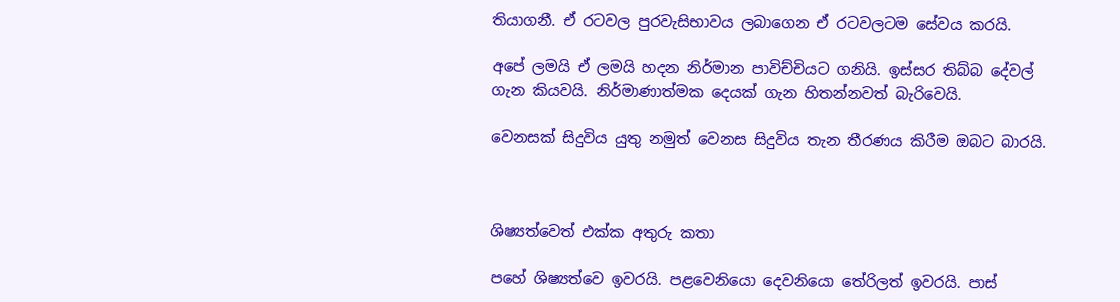තියාගනී. ඒ රටවල පුරවැසිභාවය ලබාගෙන ඒ රටවලටම සේවය කරයි.

අපේ ලමයි ඒ ලමයි හදන නිර්මාන පාවිච්චියට ගනියි. ඉස්සර තිබ්බ දේවල් ගැන කියවයි. නිර්මාණාත්මක දෙයක් ගැන හිතන්නවත් බැරිවෙයි.

වෙනසක් සිදුවිය යුතු නමුත් වෙනස සිදුවිය තැන තීරණය කිරීම ඔබට බාරයි.



ශිෂ්‍යත්වෙත් එක්ක අතුරු කතා

පහේ ශිෂ්‍යත්වෙ ඉවරයි. පළවෙනියො දෙවනියො තේරිලත් ඉවරයි. පාස්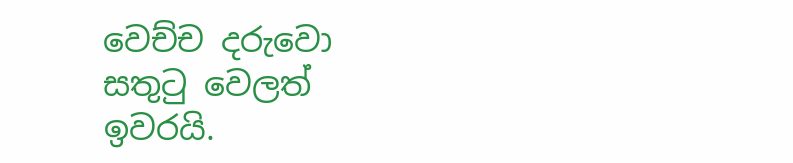වෙච්ච දරුවො සතුටු වෙලත් ඉවරයි.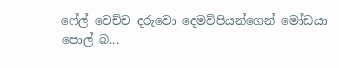ෆේල් වෙච්ච දරුවො දෙමව්පියන්ගෙන් මෝඩයා පොල් බ...